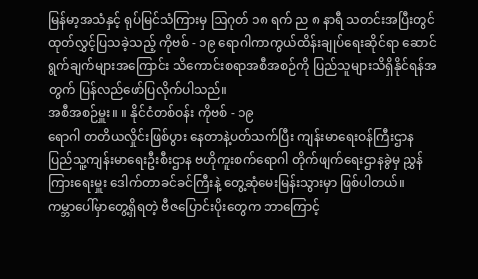မြန်မာ့အသံနှင့် ရုပ်မြင်သံကြားမှ ဩဂုတ် ၁၈ ရက် ည ၈ နာရီ သတင်းအပြီးတွင် ထုတ်လွှင့်ပြသခဲ့သည့် ကိုဗစ် - ၁၉ ရောဂါကာကွယ်ထိန်းချုပ်ရေးဆိုင်ရာ ဆောင်ရွက်ချက်များအကြောင်း သိကောင်းစရာအစီအစဉ်ကို ပြည်သူများသိရှိနိုင်ရန်အတွက် ပြန်လည်ဖော်ပြလိုက်ပါသည်။
အစီအစဉ်မှူး။ ။ နိုင်ငံတစ်ဝန်း ကိုဗစ် - ၁၉
ရောဂါ တတိယလှိုင်းဖြစ်ပွား နေတာနဲ့ပတ်သက်ပြီး ကျန်းမာရေးဝန်ကြီးဌာန ပြည်သူ့ကျန်းမာရေးဦးစီးဌာန ဗဟိုကူးစက်ရောဂါ တိုက်ဖျက်ရေးဌာနခွဲမှ ညွှန်ကြားရေးမှူး ဒေါက်တာခင်ခင်ကြီးနဲ့ တွေ့ဆုံမေးမြန်းသွားမှာ ဖြစ်ပါတယ်။
ကမ္ဘာပေါ်မှာတွေ့ရှိရတဲ့ ဗီဇပြောင်းပိုးတွေက ဘာကြောင့်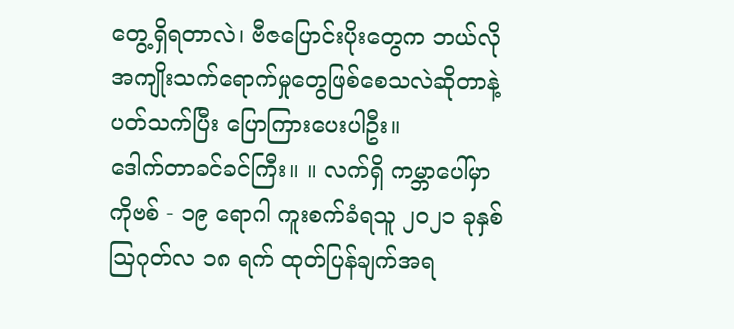တွေ့ရှိရတာလဲ၊ ဗီဇပြောင်းပိုးတွေက ဘယ်လိုအကျိုးသက်ရောက်မှုတွေဖြစ်စေသလဲဆိုတာနဲ့ပတ်သက်ပြီး ပြောကြားပေးပါဦး။
ဒေါက်တာခင်ခင်ကြီး။ ။ လက်ရှိ ကမ္ဘာပေါ်မှာ
ကိုဗစ် - ၁၉ ရောဂါ ကူးစက်ခံရသူ ၂၀၂၁ ခုနှစ် ဩဂုတ်လ ၁၈ ရက် ထုတ်ပြန်ချက်အရ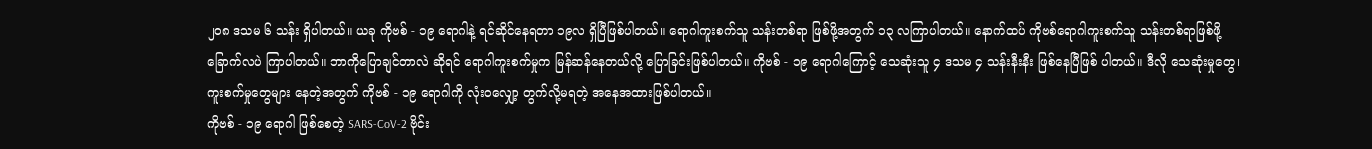၂၀၈ ဒသမ ၆ သန်း ရှိပါတယ်။ ယခု ကိုဗစ် - ၁၉ ရောဂါနဲ့ ရင်ဆိုင်နေရတာ ၁၉လ ရှိပြီဖြစ်ပါတယ်။ ရောဂါကူးစက်သူ သန်းတစ်ရာ ဖြစ်ဖို့အတွက် ၁၃ လကြာပါတယ်။ နောက်ထပ် ကိုဗစ်ရောဂါကူးစက်သူ သန်းတစ်ရာဖြစ်ဖို့
ခြောက်လပဲ ကြာပါတယ်။ ဘာကိုပြောချင်တာလဲ ဆိုရင် ရောဂါကူးစက်မှုက မြန်ဆန်နေတယ်လို့ ပြောခြင်းဖြစ်ပါတယ်။ ကိုဗစ် - ၁၉ ရောဂါကြောင့် သေဆုံးသူ ၄ ဒသမ ၄ သန်းနီးနီး ဖြစ်နေပြီဖြစ် ပါတယ်။ ဒီလို သေဆုံးမှုတွေ၊ ကူးစက်မှုတွေများ နေတဲ့အတွက် ကိုဗစ် - ၁၉ ရောဂါကို လုံးဝလျှော့ တွက်လို့မရတဲ့ အနေအထားဖြစ်ပါတယ်။
ကိုဗစ် - ၁၉ ရောဂါ ဖြစ်စေတဲ့ SARS-CoV-2 ဗိုင်း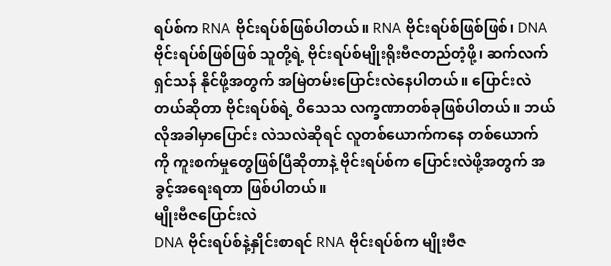ရပ်စ်က RNA ဗိုင်းရပ်စ်ဖြစ်ပါတယ်။ RNA ဗိုင်းရပ်စ်ဖြစ်ဖြစ်၊ DNA ဗိုင်းရပ်စ်ဖြစ်ဖြစ် သူတို့ရဲ့ ဗိုင်းရပ်စ်မျိုးရိုးဗီဇတည်တံ့ဖို့၊ ဆက်လက်ရှင်သန် နိုင်ဖို့အတွက် အမြဲတမ်းပြောင်းလဲနေပါတယ်။ ပြောင်းလဲတယ်ဆိုတာ ဗိုင်းရပ်စ်ရဲ့ ဝိသေသ လက္ခဏာတစ်ခုဖြစ်ပါတယ်။ ဘယ်လိုအခါမှာပြောင်း လဲသလဲဆိုရင် လူတစ်ယောက်ကနေ တစ်ယောက် ကို ကူးစက်မှုတွေဖြစ်ပြီဆိုတာနဲ့ ဗိုင်းရပ်စ်က ပြောင်းလဲဖို့အတွက် အခွင့်အရေးရတာ ဖြစ်ပါတယ်။
မျိုးဗီဇပြောင်းလဲ
DNA ဗိုင်းရပ်စ်နဲ့နှိုင်းစာရင် RNA ဗိုင်းရပ်စ်က မျိုးဗီဇ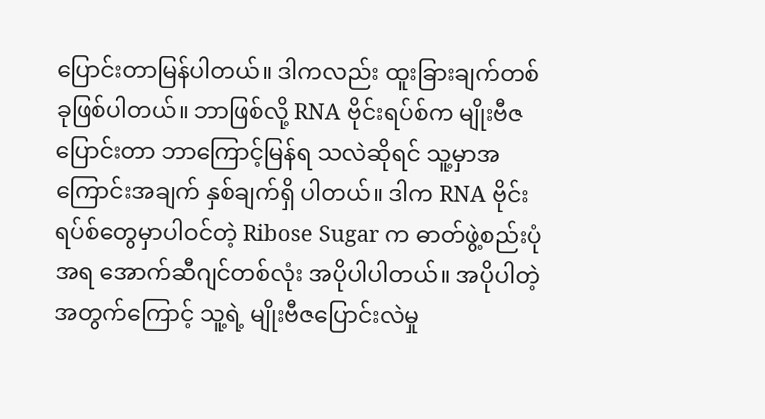ပြောင်းတာမြန်ပါတယ်။ ဒါကလည်း ထူးခြားချက်တစ်ခုဖြစ်ပါတယ်။ ဘာဖြစ်လို့ RNA ဗိုင်းရပ်စ်က မျိုးဗီဇပြောင်းတာ ဘာကြောင့်မြန်ရ သလဲဆိုရင် သူ့မှာအကြောင်းအချက် နှစ်ချက်ရှိ ပါတယ်။ ဒါက RNA ဗိုင်းရပ်စ်တွေမှာပါဝင်တဲ့ Ribose Sugar က ဓာတ်ဖွဲ့စည်းပုံအရ အောက်ဆီဂျင်တစ်လုံး အပိုပါပါတယ်။ အပိုပါတဲ့ အတွက်ကြောင့် သူ့ရဲ့ မျိုးဗီဇပြောင်းလဲမှု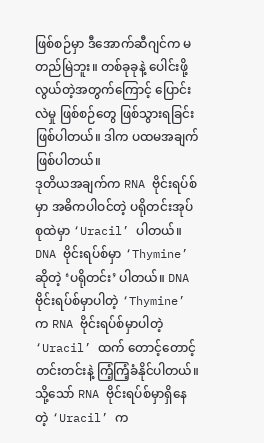ဖြစ်စဉ်မှာ ဒီအောက်ဆီဂျင်က မတည်မြဲဘူး။ တစ်ခုခုနဲ့ ပေါင်းဖို့လွယ်တဲ့အတွက်ကြောင့် ပြောင်းလဲမှု ဖြစ်စဉ်တွေ ဖြစ်သွားရခြင်းဖြစ်ပါတယ်။ ဒါက ပထမအချက် ဖြစ်ပါတယ်။
ဒုတိယအချက်က RNA ဗိုင်းရပ်စ်မှာ အဓိကပါဝင်တဲ့ ပရိုတင်းအုပ်စုထဲမှာ ‘Uracil’ ပါတယ်။ DNA ဗိုင်းရပ်စ်မှာ ‘Thymine’ ဆိုတဲ့ ‘ပရိုတင်း’ ပါတယ်။ DNA ဗိုင်းရပ်စ်မှာပါတဲ့ ‘Thymine’ က RNA ဗိုင်းရပ်စ်မှာပါတဲ့ ‘Uracil’ ထက် တောင့်တောင့်တင်းတင်းနဲ့ ကြံ့ကြံ့ခံနိုင်ပါတယ်။ သို့သော် RNA ဗိုင်းရပ်စ်မှာရှိနေတဲ့ ‘Uracil’ က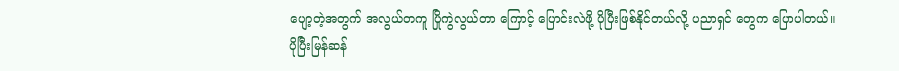ပျော့တဲ့အတွက် အလွယ်တကူ ပြိုကွဲလွယ်တာ ကြောင့် ပြောင်းလဲဖို့ ပိုပြီးဖြစ်နိုင်တယ်လို့ ပညာရှင် တွေက ပြောပါတယ်။
ပိုပြီးမြန်ဆန်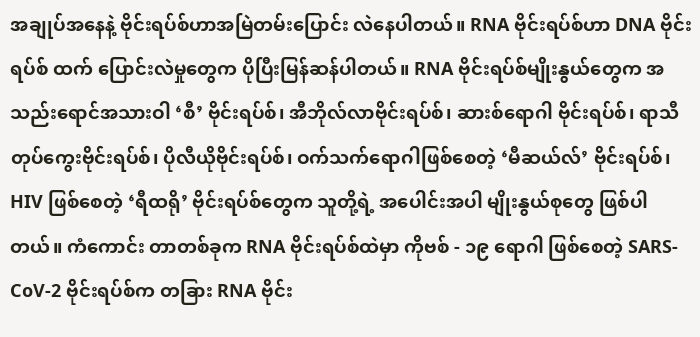အချုပ်အနေနဲ့ ဗိုင်းရပ်စ်ဟာအမြဲတမ်းပြောင်း လဲနေပါတယ်။ RNA ဗိုင်းရပ်စ်ဟာ DNA ဗိုင်းရပ်စ် ထက် ပြောင်းလဲမှုတွေက ပိုပြီးမြန်ဆန်ပါတယ်။ RNA ဗိုင်းရပ်စ်မျိုးနွယ်တွေက အသည်းရောင်အသားဝါ ‘စီ’ ဗိုင်းရပ်စ်၊ အီဘိုလ်လာဗိုင်းရပ်စ်၊ ဆားစ်ရောဂါ ဗိုင်းရပ်စ်၊ ရာသီတုပ်ကွေးဗိုင်းရပ်စ်၊ ပိုလီယိုဗိုင်းရပ်စ်၊ ဝက်သက်ရောဂါဖြစ်စေတဲ့ ‘မီဆယ်လ်’ ဗိုင်းရပ်စ်၊ HIV ဖြစ်စေတဲ့ ‘ရီထရို’ ဗိုင်းရပ်စ်တွေက သူတို့ရဲ့ အပေါင်းအပါ မျိုးနွယ်စုတွေ ဖြစ်ပါတယ်။ ကံကောင်း တာတစ်ခုက RNA ဗိုင်းရပ်စ်ထဲမှာ ကိုဗစ် - ၁၉ ရောဂါ ဖြစ်စေတဲ့ SARS-CoV-2 ဗိုင်းရပ်စ်က တခြား RNA ဗိုင်း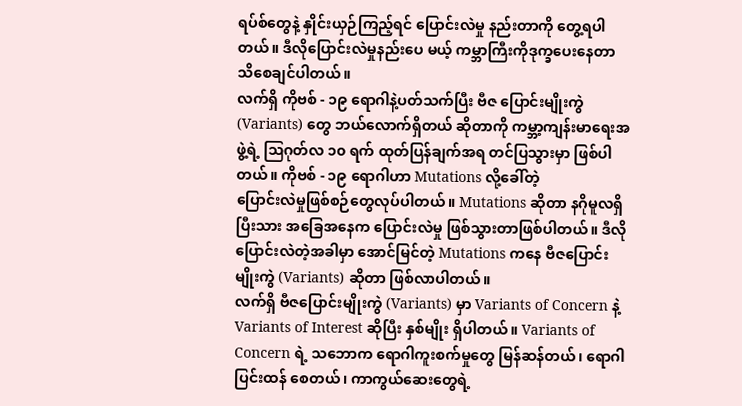ရပ်စ်တွေနဲ့ နှိုင်းယှဉ်ကြည့်ရင် ပြောင်းလဲမှု နည်းတာကို တွေ့ရပါတယ်။ ဒီလိုပြောင်းလဲမှုနည်းပေ မယ့် ကမ္ဘာကြီးကိုဒုက္ခပေးနေတာ သိစေချင်ပါတယ်။
လက်ရှိ ကိုဗစ် - ၁၉ ရောဂါနဲ့ပတ်သက်ပြီး ဗီဇ ပြောင်းမျိုးကွဲ (Variants) တွေ ဘယ်လောက်ရှိတယ် ဆိုတာကို ကမ္ဘာ့ကျန်းမာရေးအဖွဲ့ရဲ့ ဩဂုတ်လ ၁၀ ရက် ထုတ်ပြန်ချက်အရ တင်ပြသွားမှာ ဖြစ်ပါတယ်။ ကိုဗစ် - ၁၉ ရောဂါဟာ Mutations လို့ခေါ်တဲ့
ပြောင်းလဲမှုဖြစ်စဉ်တွေလုပ်ပါတယ်။ Mutations ဆိုတာ နဂိုမူလရှိပြီးသား အခြေအနေက ပြောင်းလဲမှု ဖြစ်သွားတာဖြစ်ပါတယ်။ ဒီလို ပြောင်းလဲတဲ့အခါမှာ အောင်မြင်တဲ့ Mutations ကနေ ဗီဇပြောင်းမျိုးကွဲ (Variants) ဆိုတာ ဖြစ်လာပါတယ်။
လက်ရှိ ဗီဇပြောင်းမျိုးကွဲ (Variants) မှာ Variants of Concern နဲ့ Variants of Interest ဆိုပြီး နှစ်မျိုး ရှိပါတယ်။ Variants of Concern ရဲ့ သဘောက ရောဂါကူးစက်မှုတွေ မြန်ဆန်တယ်၊ ရောဂါပြင်းထန် စေတယ်၊ ကာကွယ်ဆေးတွေရဲ့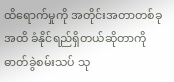ထိရောက်မှုကို အတိုင်းအတာတစ်ခုအထိ ခံနိုင်ရည်ရှိတယ်ဆိုတာကို ဓာတ်ခွဲစမ်းသပ် သု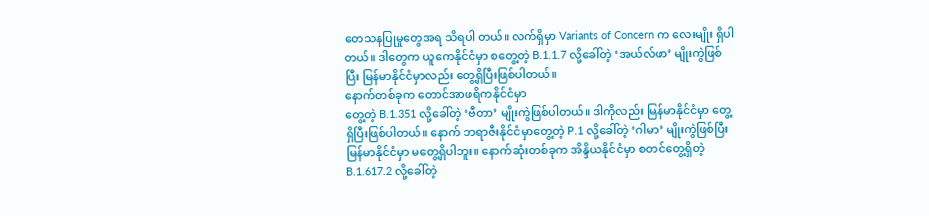တေသနပြုမှုတွေအရ သိရပါ တယ်။ လက်ရှိမှာ Variants of Concern က လေးမျိုး ရှိပါတယ်။ ဒါတွေက ယူကေနိုင်ငံမှာ စတွေ့တဲ့ B.1.1.7 လို့ခေါ်တဲ့ ‘အယ်လ်ဖာ’ မျိုးကွဲဖြစ်ပြီး မြန်မာနိုင်ငံမှာလည်း တွေ့ရှိပြီးဖြစ်ပါတယ်။
နောက်တစ်ခုက တောင်အာဖရိကနိုင်ငံမှာ
တွေ့တဲ့ B.1.351 လို့ခေါ်တဲ့ ‘ဗီတာ’ မျိုးကွဲဖြစ်ပါတယ်။ ဒါကိုလည်း မြန်မာနိုင်ငံမှာ တွေ့ရှိပြီးဖြစ်ပါတယ်။ နောက် ဘရာဇီးနိုင်ငံမှာတွေ့တဲ့ P.1 လို့ခေါ်တဲ့ ‘ဂါမာ’ မျိုးကွဲဖြစ်ပြီး မြန်မာနိုင်ငံမှာ မတွေ့ရှိပါဘူး။ နောက်ဆုံးတစ်ခုက အိန္ဒိယနိုင်ငံမှာ စတင်တွေ့ရှိတဲ့ B.1.617.2 လို့ခေါ်တဲ့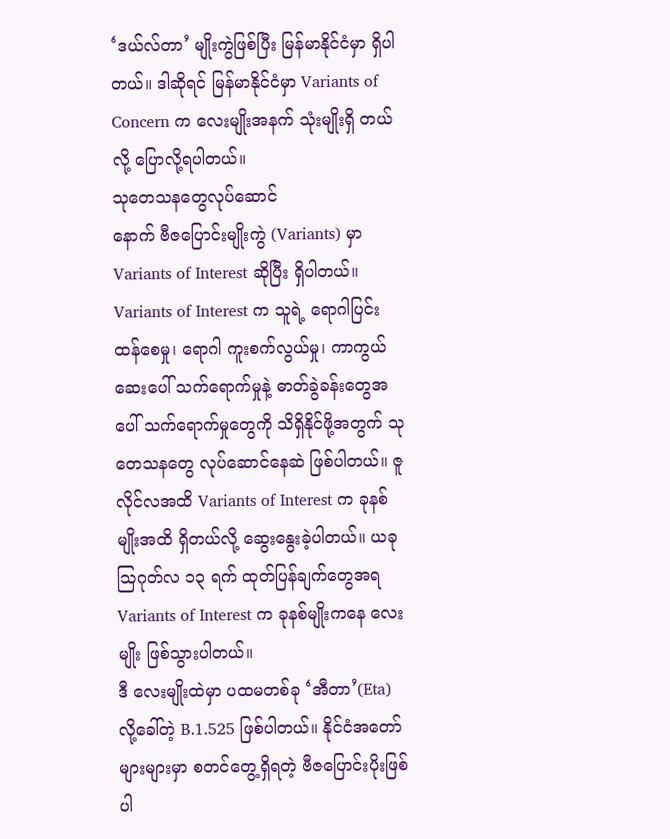‘ဒယ်လ်တာ’ မျိုးကွဲဖြစ်ပြီး မြန်မာနိုင်ငံမှာ ရှိပါတယ်။ ဒါဆိုရင် မြန်မာနိုင်ငံမှာ Variants of Concern က လေးမျိုးအနက် သုံးမျိုးရှိ တယ်လို့ ပြောလို့ရပါတယ်။
သုတေသနတွေလုပ်ဆောင်
နောက် ဗီဇပြောင်းမျိုးကွဲ (Variants) မှာ Variants of Interest ဆိုပြီး ရှိပါတယ်။ Variants of Interest က သူရဲ့ ရောဂါပြင်းထန်စေမှု၊ ရောဂါ ကူးစက်လွယ်မှု၊ ကာကွယ်ဆေးပေါ် သက်ရောက်မှုနဲ့ ဓာတ်ခွဲခန်းတွေအပေါ် သက်ရောက်မှုတွေကို သိရှိနိုင်ဖို့အတွက် သုတေသနတွေ လုပ်ဆောင်နေဆဲ ဖြစ်ပါတယ်။ ဇူလိုင်လအထိ Variants of Interest က ခုနစ်မျိုးအထိ ရှိတယ်လို့ ဆွေးနွေးခဲ့ပါတယ်။ ယခု ဩဂုတ်လ ၁၃ ရက် ထုတ်ပြန်ချက်တွေအရ Variants of Interest က ခုနစ်မျိုးကနေ လေးမျိုး ဖြစ်သွားပါတယ်။
ဒီ လေးမျိုးထဲမှာ ပထမတစ်ခု ‘အီတာ’(Eta) လို့ခေါ်တဲ့ B.1.525 ဖြစ်ပါတယ်။ နိုင်ငံအတော် များများမှာ စတင်တွေ့ရှိရတဲ့ ဗီဇပြောင်းပိုးဖြစ် ပါ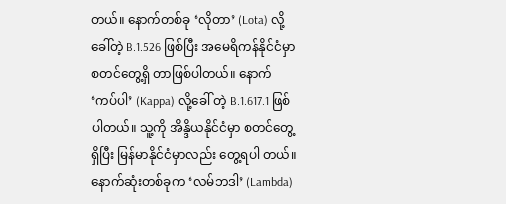တယ်။ နောက်တစ်ခု ‘လိုတာ’ (Lota) လို့ခေါ်တဲ့ B.1.526 ဖြစ်ပြီး အမေရိကန်နိုင်ငံမှာ စတင်တွေ့ရှိ တာဖြစ်ပါတယ်။ နောက် ‘ကပ်ပါ’ (Kappa) လို့ခေါ် တဲ့ B.1.617.1 ဖြစ်ပါတယ်။ သူ့ကို အိန္ဒိယနိုင်ငံမှာ စတင်တွေ့ရှိပြီး မြန်မာနိုင်ငံမှာလည်း တွေ့ရပါ တယ်။ နောက်ဆုံးတစ်ခုက ‘လမ်ဘဒါ’ (Lambda)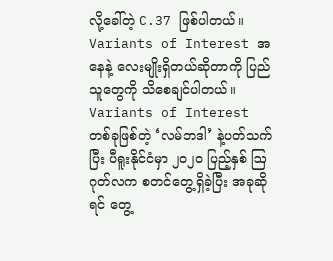လို့ခေါ်တဲ့ C.37 ဖြစ်ပါတယ်။ Variants of Interest အနေနဲ့ လေးမျိုးရှိတယ်ဆိုတာကို ပြည်သူတွေကို သိစေချင်ပါတယ်။
Variants of Interest တစ်ခုဖြစ်တဲ့ ‘လမ်ဘဒါ’ နဲ့ပတ်သက်ပြီး ပီရူးနိုင်ငံမှာ ၂၀၂၀ ပြည့်နှစ် ဩဂုတ်လက စတင်တွေ့ရှိခဲ့ပြီး အခုဆိုရင် တွေ့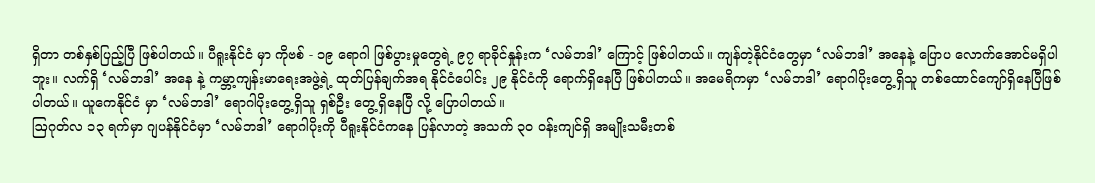ရှိတာ တစ်နှစ်ပြည့်ပြီ ဖြစ်ပါတယ်။ ပီရူးနိုင်ငံ မှာ ကိုဗစ် - ၁၉ ရောဂါ ဖြစ်ပွားမှုတွေရဲ့ ၉၇ ရာခိုင်နှုန်းက ‘လမ်ဘဒါ’ ကြောင့် ဖြစ်ပါတယ်။ ကျန်တဲ့နိုင်ငံတွေမှာ ‘လမ်ဘဒါ’ အနေနဲ့ ပြောပ လောက်အောင်မရှိပါဘူး။ လက်ရှိ ‘လမ်ဘဒါ’ အနေ နဲ့ ကမ္ဘာ့ကျန်းမာရေးအဖွဲ့ရဲ့ ထုတ်ပြန်ချက်အရ နိုင်ငံပေါင်း ၂၉ နိုင်ငံကို ရောက်ရှိနေပြီ ဖြစ်ပါတယ်။ အမေရိကမှာ ‘လမ်ဘဒါ’ ရောဂါပိုးတွေ့ရှိသူ တစ်ထောင်ကျော်ရှိနေပြီဖြစ်ပါတယ်။ ယူကေနိုင်ငံ မှာ ‘လမ်ဘဒါ’ ရောဂါပိုးတွေ့ရှိသူ ရှစ်ဦး တွေ့ရှိနေပြီ လို့ ပြောပါတယ်။
ဩဂုတ်လ ၁၃ ရက်မှာ ဂျပန်နိုင်ငံမှာ ‘လမ်ဘဒါ’ ရောဂါပိုးကို ပီရူးနိုင်ငံကနေ ပြန်လာတဲ့ အသက် ၃၀ ဝန်းကျင်ရှိ အမျိုးသမီးတစ်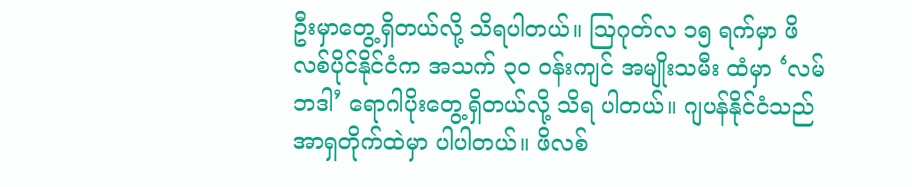ဦးမှာတွေ့ရှိတယ်လို့ သိရပါတယ်။ ဩဂုတ်လ ၁၅ ရက်မှာ ဖိလစ်ပိုင်နိုင်ငံက အသက် ၃၀ ဝန်းကျင် အမျိုးသမီး ထံမှာ ‘လမ်ဘဒါ’ ရောဂါပိုးတွေ့ရှိတယ်လို့ သိရ ပါတယ်။ ဂျပန်နိုင်ငံသည် အာရှတိုက်ထဲမှာ ပါပါတယ်။ ဖိလစ်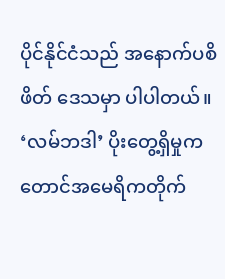ပိုင်နိုင်ငံသည် အနောက်ပစိဖိတ် ဒေသမှာ ပါပါတယ်။ ‘လမ်ဘဒါ’ ပိုးတွေ့ရှိမှုက တောင်အမေရိကတိုက်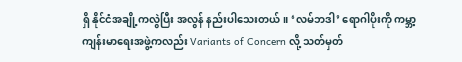ရှိ နိုင်ငံအချို့ကလွဲပြီး အလွန် နည်းပါသေးတယ်။ ‘လမ်ဘဒါ’ ရောဂါပိုးကို ကမ္ဘာ့ကျန်းမာရေးအဖွဲ့ကလည်း Variants of Concern လို့ သတ်မှတ်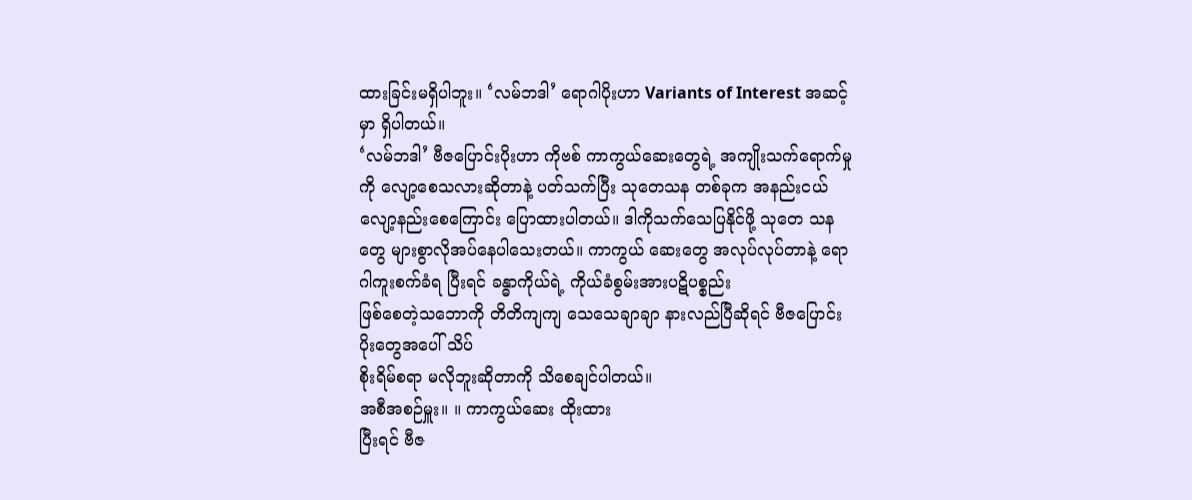ထားခြင်းမရှိပါဘူး။ ‘လမ်ဘဒါ’ ရောဂါပိုးဟာ Variants of Interest အဆင့်မှာ ရှိပါတယ်။
‘လမ်ဘဒါ’ ဗီဇပြောင်းပိုးဟာ ကိုဗစ် ကာကွယ်ဆေးတွေရဲ့ အကျိုးသက်ရောက်မှုကို လျော့စေသလားဆိုတာနဲ့ ပတ်သက်ပြီး သုတေသန တစ်ခုက အနည်းငယ်လျော့နည်းစေကြောင်း ပြောထားပါတယ်။ ဒါကိုသက်သေပြနိုင်ဖို့ သုတေ သနတွေ များစွာလိုအပ်နေပါသေးတယ်။ ကာကွယ် ဆေးတွေ အလုပ်လုပ်တာနဲ့ ရောဂါကူးစက်ခံရ ပြီးရင် ခန္ဓာကိုယ်ရဲ့ ကိုယ်ခံစွမ်းအားပဋိပစ္စည်း
ဖြစ်စေတဲ့သဘောကို တိတိကျကျ သေသေချာချာ နားလည်ပြီဆိုရင် ဗီဇပြောင်းပိုးတွေအပေါ် သိပ်
စိုးရိမ်စရာ မလိုဘူးဆိုတာကို သိစေချင်ပါတယ်။
အစီအစဉ်မှူး။ ။ ကာကွယ်ဆေး ထိုးထား
ပြီးရင် ဗီဇ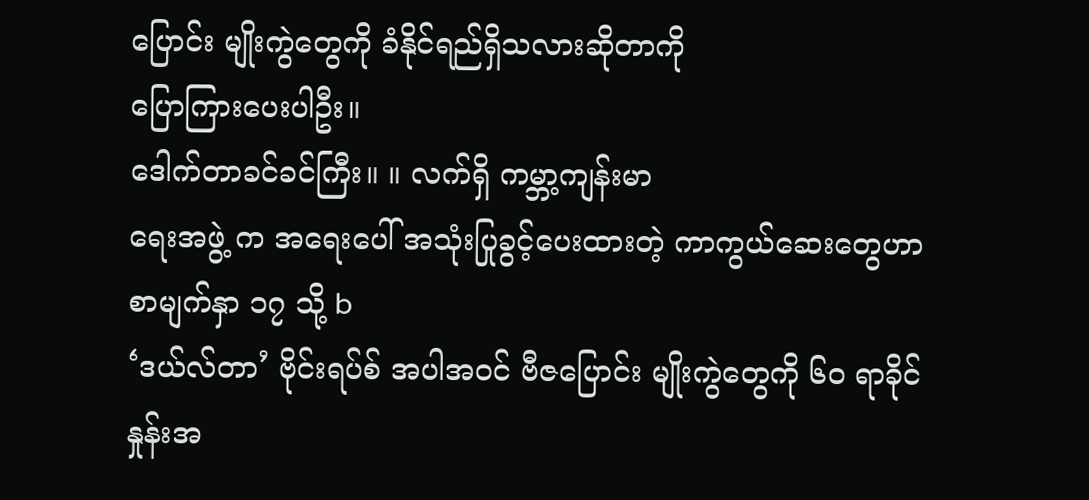ပြောင်း မျိုးကွဲတွေကို ခံနိုင်ရည်ရှိသလားဆိုတာကို
ပြောကြားပေးပါဦး။
ဒေါက်တာခင်ခင်ကြီး။ ။ လက်ရှိ ကမ္ဘာ့ကျန်းမာ
ရေးအဖွဲ့ က အရေးပေါ် အသုံးပြုခွင့်ပေးထားတဲ့ ကာကွယ်ဆေးတွေဟာ
စာမျက်နှာ ၁၇ သို့ b
‘ဒယ်လ်တာ’ ဗိုင်းရပ်စ် အပါအဝင် ဗီဇပြောင်း မျိုးကွဲတွေကို ၆၀ ရာခိုင်နှုန်းအ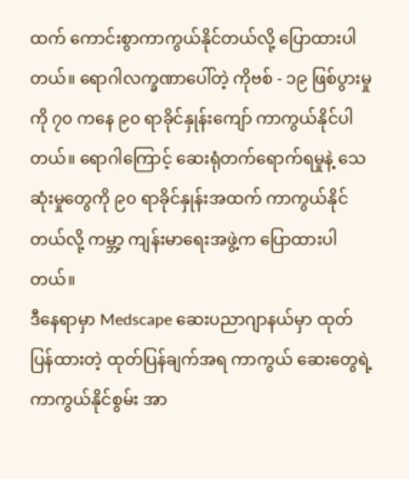ထက် ကောင်းစွာကာကွယ်နိုင်တယ်လို့ ပြောထားပါတယ်။ ရောဂါလက္ခဏာပေါ်တဲ့ ကိုဗစ် - ၁၉ ဖြစ်ပွားမှုကို ၇၀ ကနေ ၉၀ ရာခိုင်နှုန်းကျော် ကာကွယ်နိုင်ပါတယ်။ ရောဂါကြောင့် ဆေးရုံတက်ရောက်ရမှုနဲ့ သေဆုံးမှုတွေကို ၉၀ ရာခိုင်နှုန်းအထက် ကာကွယ်နိုင်တယ်လို့ ကမ္ဘာ့ ကျန်းမာရေးအဖွဲ့က ပြောထားပါတယ်။
ဒီနေရာမှာ Medscape ဆေးပညာဂျာနယ်မှာ ထုတ်ပြန်ထားတဲ့ ထုတ်ပြန်ချက်အရ ကာကွယ် ဆေးတွေရဲ့ ကာကွယ်နိုင်စွမ်း အာ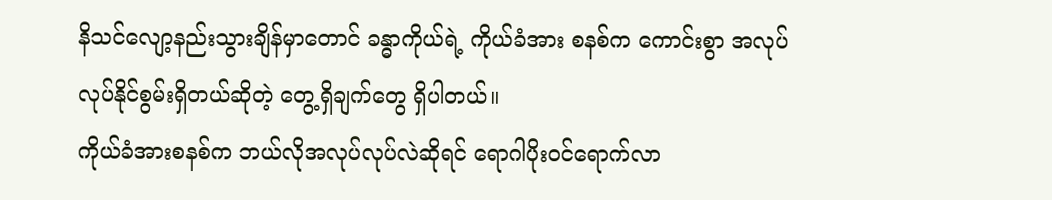နိသင်လျော့နည်းသွားချိန်မှာတောင် ခန္ဓာကိုယ်ရဲ့ ကိုယ်ခံအား စနစ်က ကောင်းစွာ အလုပ်လုပ်နိုင်စွမ်းရှိတယ်ဆိုတဲ့ တွေ့ရှိချက်တွေ ရှိပါတယ်။
ကိုယ်ခံအားစနစ်က ဘယ်လိုအလုပ်လုပ်လဲဆိုရင် ရောဂါပိုးဝင်ရောက်လာ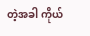တဲ့အခါ ကိုယ်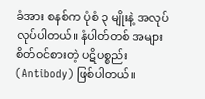ခံအား စနစ်က ပုံစံ ၃ မျိုးနဲ့ အလုပ်လုပ်ပါတယ်။ နံပါတ်တစ် အများစိတ်ဝင်စားတဲ့ ပဋိပစ္စည်း(Antibody) ဖြစ်ပါတယ်။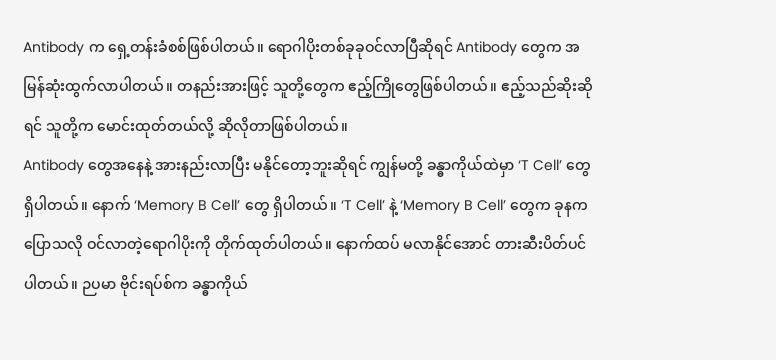Antibody က ရှေ့တန်းခံစစ်ဖြစ်ပါတယ်။ ရောဂါပိုးတစ်ခုခုဝင်လာပြီဆိုရင် Antibody တွေက အမြန်ဆုံးထွက်လာပါတယ်။ တနည်းအားဖြင့် သူတို့တွေက ဧည့်ကြိုတွေဖြစ်ပါတယ်။ ဧည့်သည်ဆိုးဆိုရင် သူတို့က မောင်းထုတ်တယ်လို့ ဆိုလိုတာဖြစ်ပါတယ်။
Antibody တွေအနေနဲ့ အားနည်းလာပြီး မနိုင်တော့ဘူးဆိုရင် ကျွန်မတို့ ခန္ဓာကိုယ်ထဲမှာ ‘T Cell’ တွေ ရှိပါတယ်။ နောက် ‘Memory B Cell’ တွေ ရှိပါတယ်။ ‘T Cell’ နဲ့ ‘Memory B Cell’ တွေက ခုနကပြောသလို ဝင်လာတဲ့ရောဂါပိုးကို တိုက်ထုတ်ပါတယ်။ နောက်ထပ် မလာနိုင်အောင် တားဆီးပိတ်ပင်ပါတယ်။ ဉပမာ ဗိုင်းရပ်စ်က ခန္ဓာကိုယ်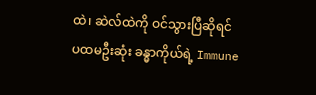ထဲ၊ ဆဲလ်ထဲကို ဝင်သွားပြီဆိုရင် ပထမဦးဆုံး ခန္ဓာကိုယ်ရဲ့ Immune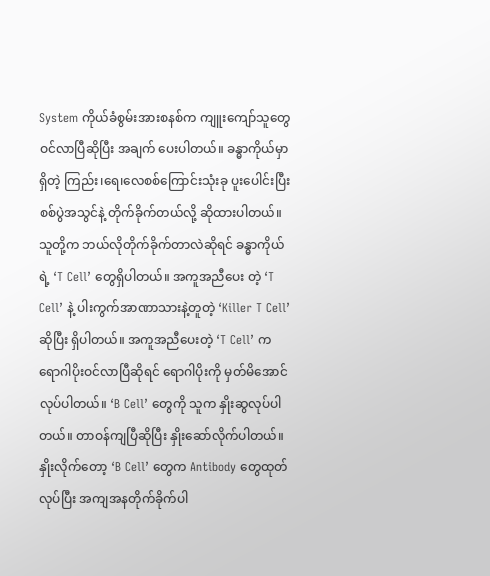System ကိုယ်ခံစွမ်းအားစနစ်က ကျူးကျော်သူတွေ ဝင်လာပြီဆိုပြီး အချက် ပေးပါတယ်။ ခန္ဓာကိုယ်မှာရှိတဲ့ ကြည်း၊ရေ၊လေစစ်ကြောင်းသုံးခု ပူးပေါင်းပြီး စစ်ပွဲအသွင်နဲ့ တိုက်ခိုက်တယ်လို့ ဆိုထားပါတယ်။
သူတို့က ဘယ်လိုတိုက်ခိုက်တာလဲဆိုရင် ခန္ဓာကိုယ်ရဲ့ ‘T Cell’ တွေရှိပါတယ်။ အကူအညီပေး တဲ့ ‘T Cell’ နဲ့ ပါးကွက်အာဏာသားနဲ့တူတဲ့ ‘Killer T Cell’ ဆိုပြီး ရှိပါတယ်။ အကူအညီပေးတဲ့ ‘T Cell’ က ရောဂါပိုးဝင်လာပြီဆိုရင် ရောဂါပိုးကို မှတ်မိအောင်လုပ်ပါတယ်။ ‘B Cell’ တွေကို သူက နှိုးဆွလုပ်ပါတယ်။ တာဝန်ကျပြီဆိုပြီး နှိုးဆော်လိုက်ပါတယ်။ နှိုးလိုက်တော့ ‘B Cell’ တွေက Antibody တွေထုတ်လုပ်ပြီး အကျအနတိုက်ခိုက်ပါ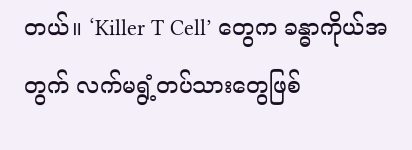တယ်။ ‘Killer T Cell’ တွေက ခန္ဓာကိုယ်အတွက် လက်မရွံ့တပ်သားတွေဖြစ်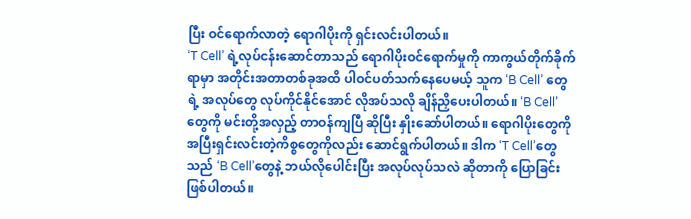ပြီး ဝင်ရောက်လာတဲ့ ရောဂါပိုးကို ရှင်းလင်းပါတယ်။
‘T Cell’ ရဲ့လုပ်ငန်းဆောင်တာသည် ရောဂါပိုးဝင်ရောက်မှုကို ကာကွယ်တိုက်ခိုက်ရာမှာ အတိုင်းအတာတစ်ခုအထိ ပါဝင်ပတ်သက်နေပေမယ့် သူက ‘B Cell’ တွေရဲ့ အလုပ်တွေ လုပ်ကိုင်နိုင်အောင် လိုအပ်သလို ချိန်ညှိပေးပါတယ်။ ‘B Cell’ တွေကို မင်းတို့အလှည့် တာဝန်ကျပြီ ဆိုပြီး နှိုးဆော်ပါတယ်။ ရောဂါပိုးတွေကို အပြီးရှင်းလင်းတဲ့ကိစ္စတွေကိုလည်း ဆောင်ရွက်ပါတယ်။ ဒါက ‘T Cell’တွေသည် ‘B Cell’တွေနဲ့ ဘယ်လိုပေါင်းပြီး အလုပ်လုပ်သလဲ ဆိုတာကို ပြောခြင်း ဖြစ်ပါတယ်။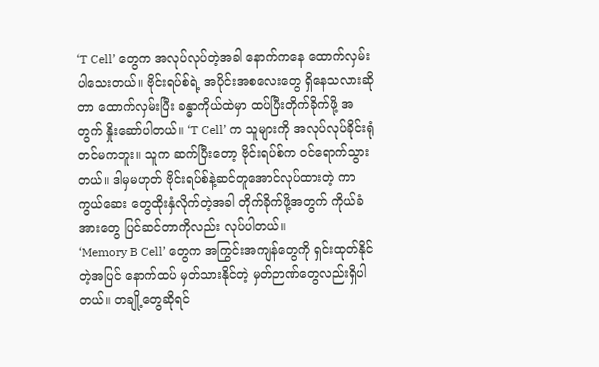‘T Cell’ တွေက အလုပ်လုပ်တဲ့အခါ နောက်ကနေ ထောက်လှမ်းပါသေးတယ်။ ဗိုင်းရပ်စ်ရဲ့ အပိုင်းအစလေးတွေ ရှိနေသလားဆိုတာ ထောက်လှမ်းပြီး ခန္ဓာကိုယ်ထဲမှာ ထပ်ပြီးတိုက်ခိုက်ဖို့ အတွက် နှိုးဆော်ပါတယ်။ ‘T Cell’ က သူများကို အလုပ်လုပ်ခိုင်းရုံတင်မကဘူး။ သူက ဆက်ပြီးတော့ ဗိုင်းရပ်စ်က ဝင်ရောက်သွားတယ်။ ဒါမှမဟုတ် ဗိုင်းရပ်စ်နဲ့ဆင်တူအောင်လုပ်ထားတဲ့ ကာကွယ်ဆေး တွေထိုးနှံလိုက်တဲ့အခါ တိုက်ခိုက်ဖို့အတွက် ကိုယ်ခံအားတွေ ပြင်ဆင်တာကိုလည်း လုပ်ပါတယ်။
‘Memory B Cell’ တွေက အကြွင်းအကျန်တွေကို ရှင်းထုတ်နိုင်တဲ့အပြင် နောက်ထပ် မှတ်သားနိုင်တဲ့ မှတ်ဉာဏ်တွေလည်းရှိပါတယ်။ တချို့တွေဆိုရင်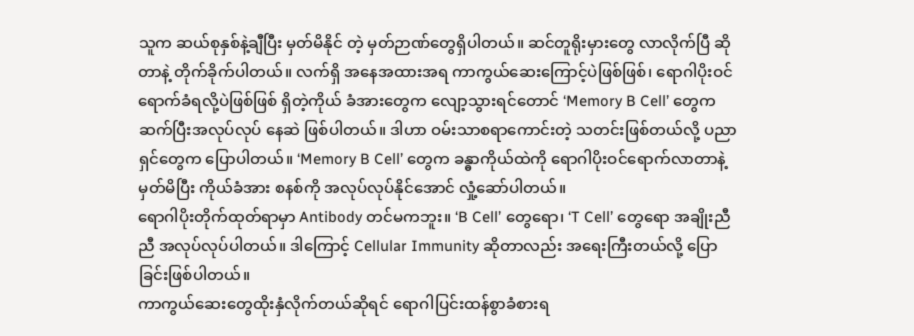သူက ဆယ်စုနှစ်နဲ့ချီပြီး မှတ်မိနိုင် တဲ့ မှတ်ဉာဏ်တွေရှိပါတယ်။ ဆင်တူရိုးမှားတွေ လာလိုက်ပြီ ဆိုတာနဲ့ တိုက်ခိုက်ပါတယ်။ လက်ရှိ အနေအထားအရ ကာကွယ်ဆေးကြောင့်ပဲဖြစ်ဖြစ်၊ ရောဂါပိုးဝင်ရောက်ခံရလို့ပဲဖြစ်ဖြစ် ရှိတဲ့ကိုယ် ခံအားတွေက လျော့သွားရင်တောင် ‘Memory B Cell’ တွေက ဆက်ပြီးအလုပ်လုပ် နေဆဲ ဖြစ်ပါတယ်။ ဒါဟာ ဝမ်းသာစရာကောင်းတဲ့ သတင်းဖြစ်တယ်လို့ ပညာရှင်တွေက ပြောပါတယ်။ ‘Memory B Cell’ တွေက ခန္ဓာကိုယ်ထဲကို ရောဂါပိုးဝင်ရောက်လာတာနဲ့ မှတ်မိပြီး ကိုယ်ခံအား စနစ်ကို အလုပ်လုပ်နိုင်အောင် လှုံ့ဆော်ပါတယ်။
ရောဂါပိုးတိုက်ထုတ်ရာမှာ Antibody တင်မကဘူး။ ‘B Cell’ တွေရော၊ ‘T Cell’ တွေရော အချိုးညီညီ အလုပ်လုပ်ပါတယ်။ ဒါကြောင့် Cellular Immunity ဆိုတာလည်း အရေးကြီးတယ်လို့ ပြောခြင်းဖြစ်ပါတယ်။
ကာကွယ်ဆေးတွေထိုးနှံလိုက်တယ်ဆိုရင် ရောဂါပြင်းထန်စွာခံစားရ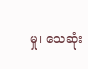မှု၊ သေဆုံး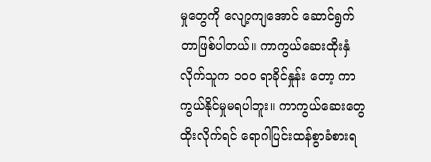မှုတွေကို လျော့ကျအောင် ဆောင်ရွက်တာဖြစ်ပါတယ်။ ကာကွယ်ဆေးထိုးနှံလိုက်သူက ၁၀၀ ရာခိုင်နှုန်း တော့ ကာကွယ်နိုင်မှုမရပါဘူး။ ကာကွယ်ဆေးတွေထိုးလိုက်ရင် ရောဂါပြင်းထန်စွာခံစားရ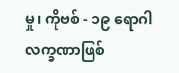မှု၊ ကိုဗစ် - ၁၉ ရောဂါလက္ခဏာဖြစ်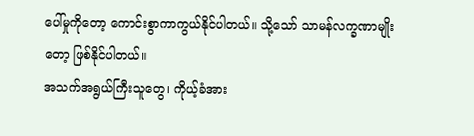ပေါ်မှုကိုတော့ ကောင်းစွာကာကွယ်နိုင်ပါတယ်။ သို့သော် သာမန်လက္ခဏာမျိုး တော့ ဖြစ်နိုင်ပါတယ်။
အသက်အရွယ်ကြီးသူတွေ၊ ကိုယ့်ခံအား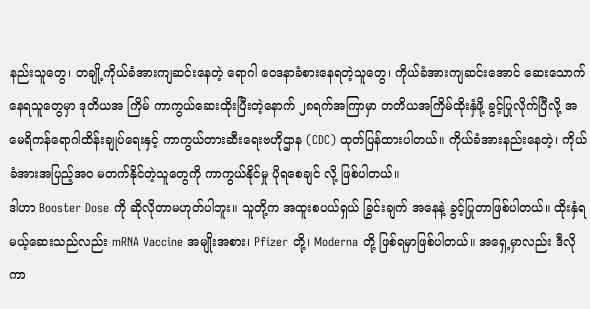နည်းသူတွေ၊ တချို့ကိုယ်ခံအားကျဆင်းနေတဲ့ ရောဂါ ဝေဒနာခံစားနေရတဲ့သူတွေ၊ ကိုယ်ခံအားကျဆင်းအောင် ဆေးသောက်နေရသူတွေမှာ ဒုတိယအ ကြိမ် ကာကွယ်ဆေးထိုးပြီးတဲ့နောက် ၂၈ရက်အကြာမှာ တတိယအကြိမ်ထိုးနှံဖို့ ခွင့်ပြုလိုက်ပြီလို့ အမေရိကန်ရောဂါထိန်းချုပ်ရေးနှင့် ကာကွယ်တားဆီးရေးဗဟိုဌာန (CDC) ထုတ်ပြန်ထားပါတယ်။ ကိုယ်ခံအားနည်းနေတဲ့၊ ကိုယ်ခံအားအပြည့်အဝ မတက်နိုင်တဲ့သူတွေကို ကာကွယ်နိုင်မှု ပိုရစေချင် လို့ ဖြစ်ပါတယ်။
ဒါဟာ Booster Dose ကို ဆိုလိုတာမဟုတ်ပါဘူး။ သူတို့က အထူးစပယ်ရှယ် ခြွင်းချက် အနေနဲ့ ခွင့်ပြုတာဖြစ်ပါတယ်။ ထိုးနှံရမယ့်ဆေးသည်လည်း mRNA Vaccine အမျိုးအစား၊ Pfizer တို့၊ Moderna တို့ ဖြစ်ရမှာဖြစ်ပါတယ်။ အရှေ့မှာလည်း ဒီလိုကာ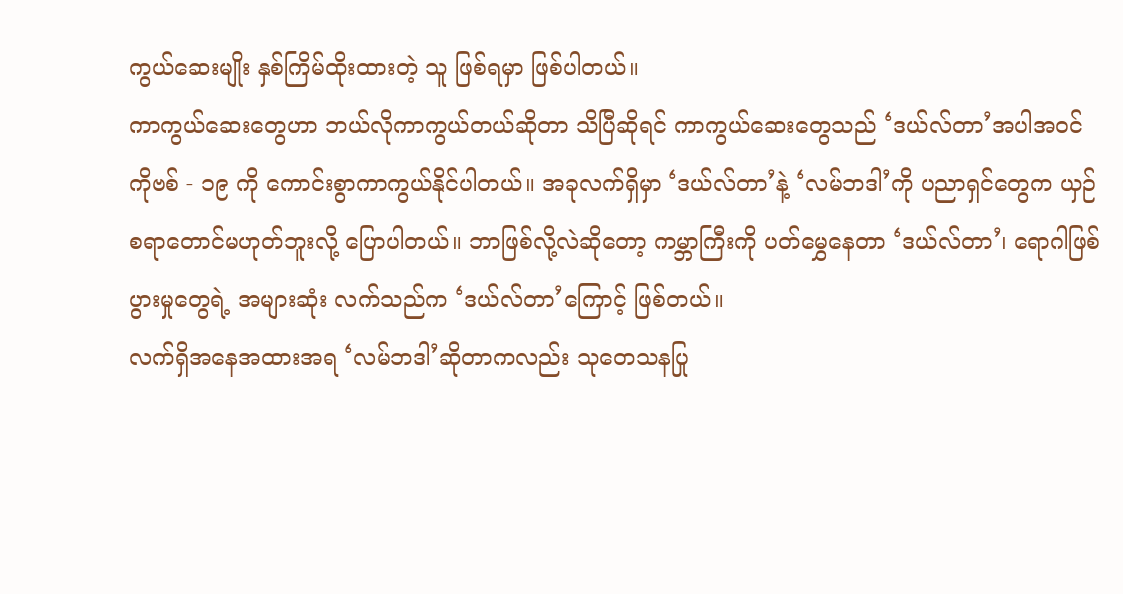ကွယ်ဆေးမျိုး နှစ်ကြိမ်ထိုးထားတဲ့ သူ ဖြစ်ရမှာ ဖြစ်ပါတယ်။
ကာကွယ်ဆေးတွေဟာ ဘယ်လိုကာကွယ်တယ်ဆိုတာ သိပြီဆိုရင် ကာကွယ်ဆေးတွေသည် ‘ဒယ်လ်တာ’အပါအဝင် ကိုဗစ် - ၁၉ ကို ကောင်းစွာကာကွယ်နိုင်ပါတယ်။ အခုလက်ရှိမှာ ‘ဒယ်လ်တာ’နဲ့ ‘လမ်ဘဒါ’ကို ပညာရှင်တွေက ယှဉ်စရာတောင်မဟုတ်ဘူးလို့ ပြောပါတယ်။ ဘာဖြစ်လို့လဲဆိုတော့ ကမ္ဘာကြီးကို ပတ်မွှေနေတာ ‘ဒယ်လ်တာ’၊ ရောဂါဖြစ်ပွားမှုတွေရဲ့ အများဆုံး လက်သည်က ‘ဒယ်လ်တာ’ကြောင့် ဖြစ်တယ်။
လက်ရှိအနေအထားအရ ‘လမ်ဘဒါ’ဆိုတာကလည်း သုတေသနပြု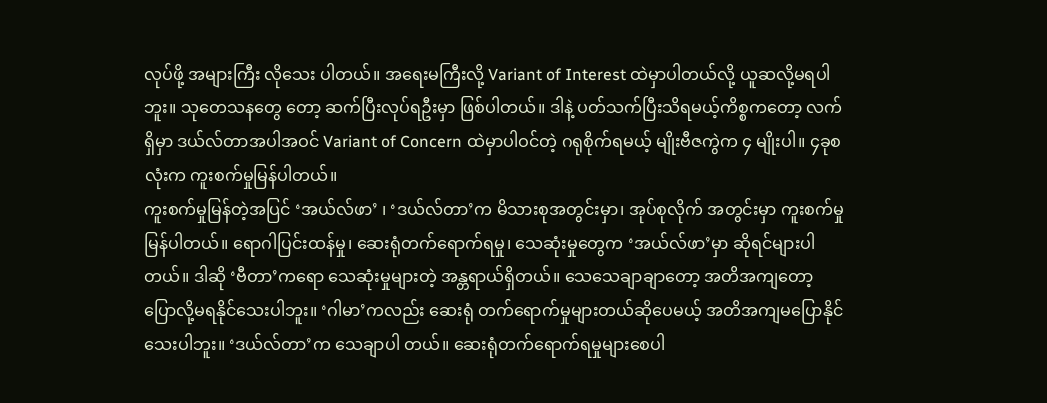လုပ်ဖို့ အများကြီး လိုသေး ပါတယ်။ အရေးမကြီးလို့ Variant of Interest ထဲမှာပါတယ်လို့ ယူဆလို့မရပါဘူး။ သုတေသနတွေ တော့ ဆက်ပြီးလုပ်ရဦးမှာ ဖြစ်ပါတယ်။ ဒါနဲ့ ပတ်သက်ပြီးသိရမယ့်ကိစ္စကတော့ လက်ရှိမှာ ဒယ်လ်တာအပါအဝင် Variant of Concern ထဲမှာပါဝင်တဲ့ ဂရုစိုက်ရမယ့် မျိုးဗီဇကွဲက ၄ မျိုးပါ။ ၄ခုစလုံးက ကူးစက်မှုမြန်ပါတယ်။
ကူးစက်မှုမြန်တဲ့အပြင် ‘အယ်လ်ဖာ’ ၊ ‘ဒယ်လ်တာ’က မိသားစုအတွင်းမှာ၊ အုပ်စုလိုက် အတွင်းမှာ ကူးစက်မှုမြန်ပါတယ်။ ရောဂါပြင်းထန်မှု၊ ဆေးရုံတက်ရောက်ရမှု၊ သေဆုံးမှုတွေက ‘အယ်လ်ဖာ’မှာ ဆိုရင်များပါတယ်။ ဒါဆို ‘ဗီတာ’ကရော သေဆုံးမှုများတဲ့ အန္တရာယ်ရှိတယ်။ သေသေချာချာတော့ အတိအကျတော့ ပြောလို့မရနိုင်သေးပါဘူး။ ‘ဂါမာ’ကလည်း ဆေးရုံ တက်ရောက်မှုများတယ်ဆိုပေမယ့် အတိအကျမပြောနိုင်သေးပါဘူး။ ‘ဒယ်လ်တာ’က သေချာပါ တယ်။ ဆေးရုံတက်ရောက်ရမှုများစေပါ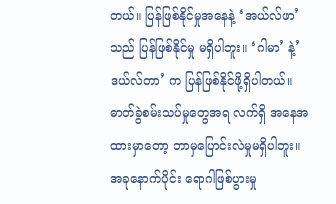တယ်။ ပြန်ဖြစ်နိုင်မှုအနေနဲ့ ‘အယ်လ်ဖာ’သည် ပြန်ဖြစ်နိုင်မှု မရှိပါဘူး။ ‘ဂါမာ’ နဲ့’ဒယ်လ်တာ’ က ပြန်ဖြစ်နိုင်ဖို့ရှိပါတယ်။ ဓာတ်ခွဲစမ်းသပ်မှုတွေအရ လက်ရှိ အနေအထားမှာတော့ ဘာမှပြောင်းလဲမှုမရှိပါဘူး။
အခုနောက်ပိုင်း ရောဂါဖြစ်ပွားမှု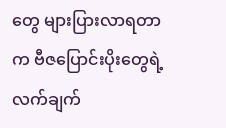တွေ များပြားလာရတာက ဗီဇပြောင်းပိုးတွေရဲ့ လက်ချက်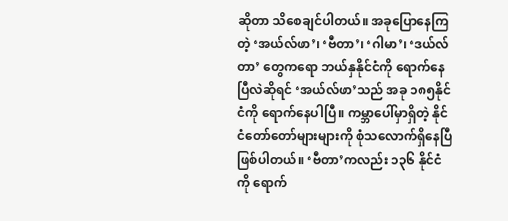ဆိုတာ သိစေချင်ပါတယ်။ အခုပြောနေကြတဲ့ ‘အယ်လ်ဖာ’၊ ‘ဗီတာ’၊ ‘ဂါမာ’၊ ‘ဒယ်လ်တာ’ တွေကရော ဘယ်နှနိုင်ငံကို ရောက်နေပြီလဲဆိုရင် ‘အယ်လ်ဖာ’သည် အခု ၁၈၅နိုင်ငံကို ရောက်နေပါပြီ။ ကမ္ဘာပေါ်မှာရှိတဲ့ နိုင်ငံတော်တော်များများကို စုံသလောက်ရှိနေပြီ ဖြစ်ပါတယ်။ ‘ဗီတာ’ကလည်း ၁၃၆ နိုင်ငံကို ရောက်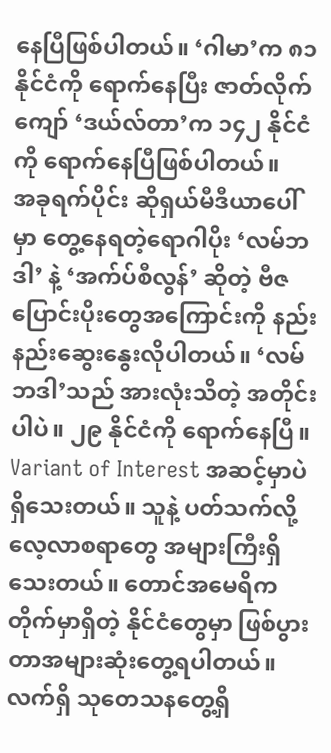နေပြီဖြစ်ပါတယ်။ ‘ဂါမာ’က ၈၁ နိုင်ငံကို ရောက်နေပြီး ဇာတ်လိုက်ကျော် ‘ဒယ်လ်တာ’က ၁၄၂ နိုင်ငံကို ရောက်နေပြီဖြစ်ပါတယ်။
အခုရက်ပိုင်း ဆိုရှယ်မီဒီယာပေါ်မှာ တွေ့နေရတဲ့ရောဂါပိုး ‘လမ်ဘဒါ’ နဲ့ ‘အက်ပ်စီလွန်’ ဆိုတဲ့ ဗီဇပြောင်းပိုးတွေအကြောင်းကို နည်းနည်းဆွေးနွေးလိုပါတယ်။ ‘လမ်ဘဒါ’သည် အားလုံးသိတဲ့ အတိုင်းပါပဲ။ ၂၉ နိုင်ငံကို ရောက်နေပြီ။ Variant of Interest အဆင့်မှာပဲ ရှိသေးတယ်။ သူနဲ့ ပတ်သက်လို့ လေ့လာစရာတွေ အများကြီးရှိသေးတယ်။ တောင်အမေရိကတိုက်မှာရှိတဲ့ နိုင်ငံတွေမှာ ဖြစ်ပွားတာအများဆုံးတွေ့ရပါတယ်။ လက်ရှိ သုတေသနတွေ့ရှိ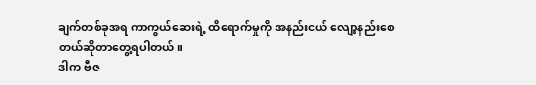ချက်တစ်ခုအရ ကာကွယ်ဆေးရဲ့ ထိရောက်မှုကို အနည်းငယ် လျော့နည်းစေတယ်ဆိုတာတွေ့ရပါတယ်။
ဒါက ဗီဇ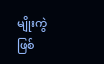မျိုးကွဲဖြစ်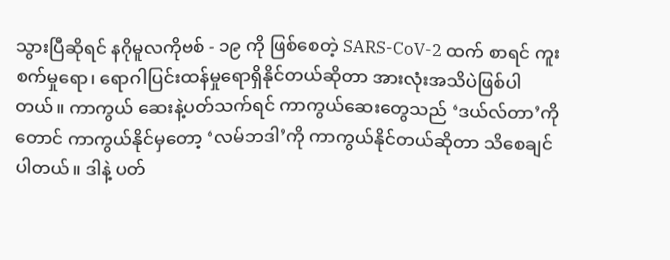သွားပြီဆိုရင် နဂိုမူလကိုဗစ် - ၁၉ ကို ဖြစ်စေတဲ့ SARS-CoV-2 ထက် စာရင် ကူးစက်မှုရော၊ ရောဂါပြင်းထန်မှုရောရှိနိုင်တယ်ဆိုတာ အားလုံးအသိပဲဖြစ်ပါတယ်။ ကာကွယ် ဆေးနဲ့ပတ်သက်ရင် ကာကွယ်ဆေးတွေသည် ‘ဒယ်လ်တာ’ကိုတောင် ကာကွယ်နိုင်မှတော့ ‘လမ်ဘဒါ’ကို ကာကွယ်နိုင်တယ်ဆိုတာ သိစေချင်ပါတယ်။ ဒါနဲ့ ပတ်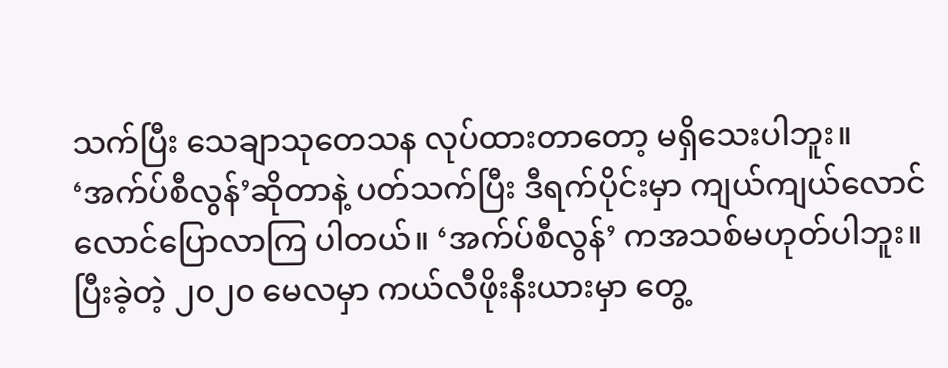သက်ပြီး သေချာသုတေသန လုပ်ထားတာတော့ မရှိသေးပါဘူး။
‘အက်ပ်စီလွန်’ဆိုတာနဲ့ ပတ်သက်ပြီး ဒီရက်ပိုင်းမှာ ကျယ်ကျယ်လောင်လောင်ပြောလာကြ ပါတယ်။ ‘အက်ပ်စီလွန်’ ကအသစ်မဟုတ်ပါဘူး။ ပြီးခဲ့တဲ့ ၂၀၂၀ မေလမှာ ကယ်လီဖိုးနီးယားမှာ တွေ့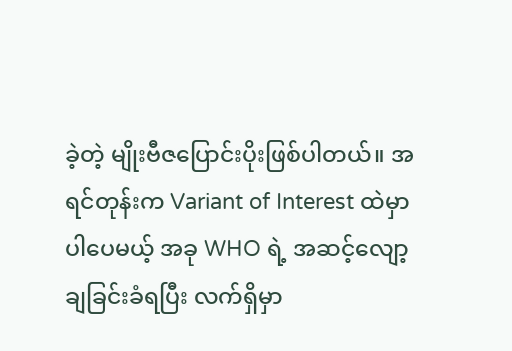ခဲ့တဲ့ မျိုးဗီဇပြောင်းပိုးဖြစ်ပါတယ်။ အရင်တုန်းက Variant of Interest ထဲမှာပါပေမယ့် အခု WHO ရဲ့ အဆင့်လျော့ချခြင်းခံရပြီး လက်ရှိမှာ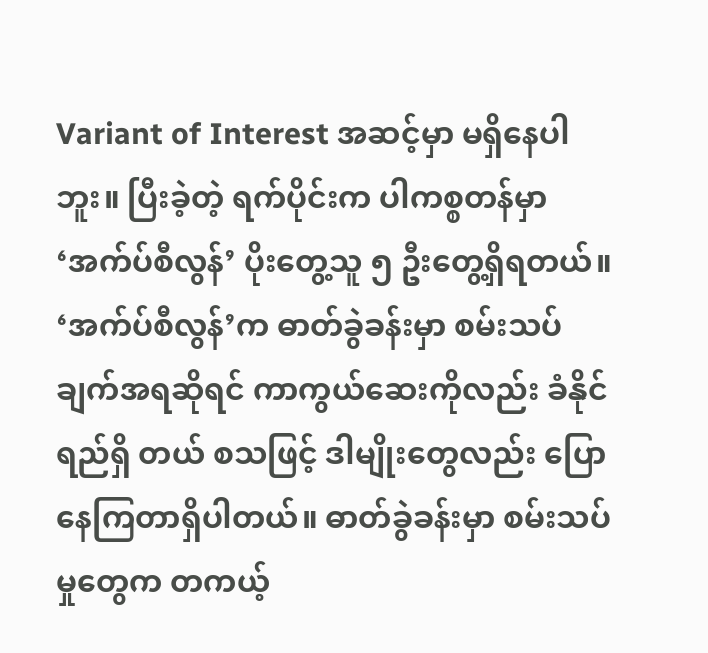Variant of Interest အဆင့်မှာ မရှိနေပါဘူး။ ပြီးခဲ့တဲ့ ရက်ပိုင်းက ပါကစ္စတန်မှာ ‘အက်ပ်စီလွန်’ ပိုးတွေ့သူ ၅ ဦးတွေ့ရှိရတယ်။
‘အက်ပ်စီလွန်’က ဓာတ်ခွဲခန်းမှာ စမ်းသပ်ချက်အရဆိုရင် ကာကွယ်ဆေးကိုလည်း ခံနိုင်ရည်ရှိ တယ် စသဖြင့် ဒါမျိုးတွေလည်း ပြောနေကြတာရှိပါတယ်။ ဓာတ်ခွဲခန်းမှာ စမ်းသပ်မှုတွေက တကယ့်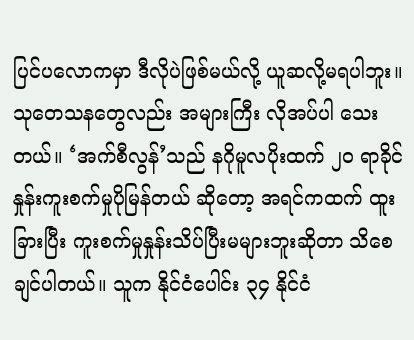ပြင်ပလောကမှာ ဒီလိုပဲဖြစ်မယ်လို့ ယူဆလို့မရပါဘူး။ သုတေသနတွေလည်း အများကြီး လိုအပ်ပါ သေးတယ်။ ‘အက်စီလွန်’သည် နဂိုမူလပိုးထက် ၂၀ ရာခိုင်နှုန်းကူးစက်မှုပိုမြန်တယ် ဆိုတော့ အရင်ကထက် ထူးခြားပြီး ကူးစက်မှုနှုန်းသိပ်ပြီးမများဘူးဆိုတာ သိစေချင်ပါတယ်။ သူက နိုင်ငံပေါင်း ၃၄ နိုင်ငံ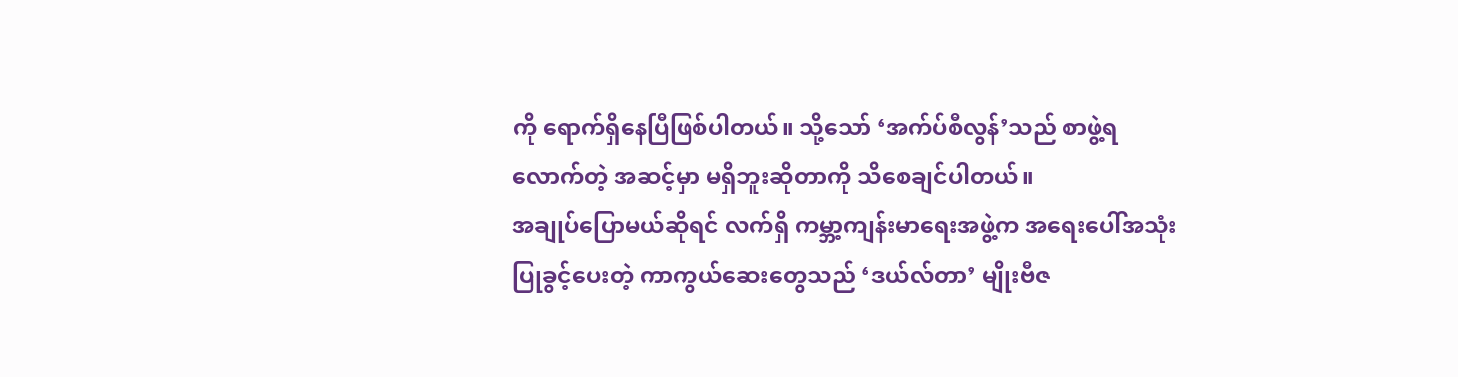ကို ရောက်ရှိနေပြီဖြစ်ပါတယ်။ သို့သော် ‘အက်ပ်စီလွန်’သည် စာဖွဲ့ရလောက်တဲ့ အဆင့်မှာ မရှိဘူးဆိုတာကို သိစေချင်ပါတယ်။
အချုပ်ပြောမယ်ဆိုရင် လက်ရှိ ကမ္ဘာ့ကျန်းမာရေးအဖွဲ့က အရေးပေါ်အသုံးပြုခွင့်ပေးတဲ့ ကာကွယ်ဆေးတွေသည် ‘ဒယ်လ်တာ’ မျိုးဗီဇ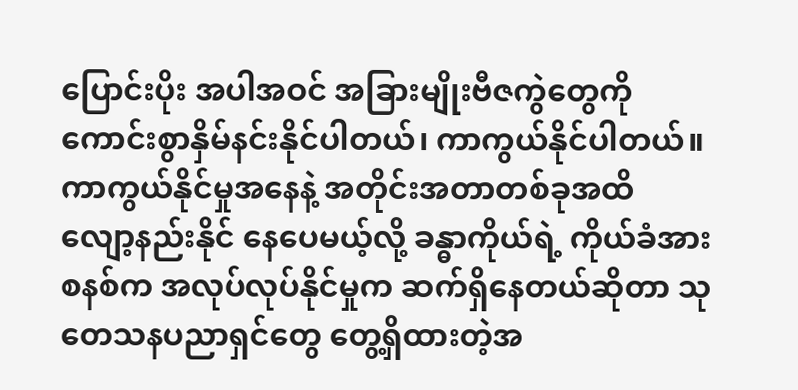ပြောင်းပိုး အပါအဝင် အခြားမျိုးဗီဇကွဲတွေကို ကောင်းစွာနှိမ်နင်းနိုင်ပါတယ်၊ ကာကွယ်နိုင်ပါတယ်။ ကာကွယ်နိုင်မှုအနေနဲ့ အတိုင်းအတာတစ်ခုအထိ လျော့နည်းနိုင် နေပေမယ့်လို့ ခန္ဓာကိုယ်ရဲ့ ကိုယ်ခံအားစနစ်က အလုပ်လုပ်နိုင်မှုက ဆက်ရှိနေတယ်ဆိုတာ သုတေသနပညာရှင်တွေ တွေ့ရှိထားတဲ့အ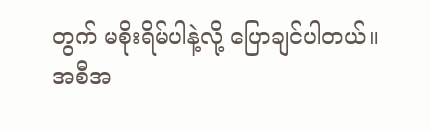တွက် မစိုးရိမ်ပါနဲ့လို့ ပြောချင်ပါတယ်။
အစီအ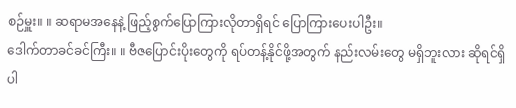စဉ်မှူး။ ။ ဆရာမအနေနဲ့ ဖြည့်စွက်ပြောကြားလိုတာရှိရင် ပြောကြားပေးပါဦး။
ဒေါက်တာခင်ခင်ကြီး။ ။ ဗီဇပြောင်းပိုးတွေကို ရပ်တန့်နိုင်ဖို့အတွက် နည်းလမ်းတွေ မရှိဘူးလား ဆိုရင်ရှိပါ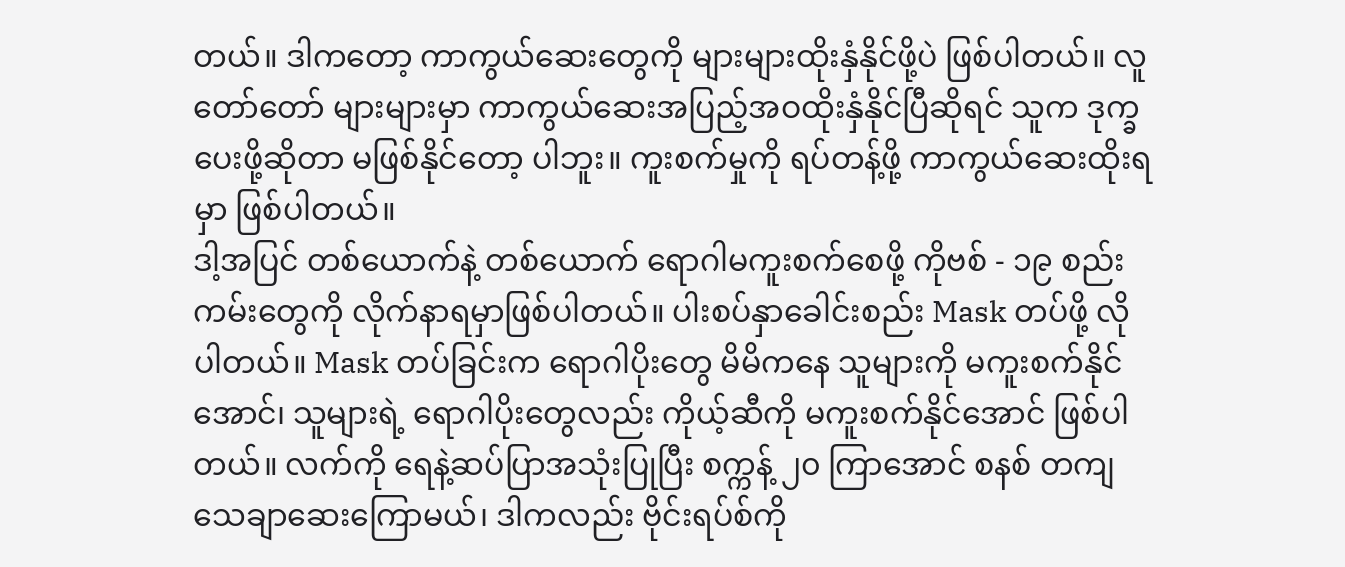တယ်။ ဒါကတော့ ကာကွယ်ဆေးတွေကို များများထိုးနှံနိုင်ဖို့ပဲ ဖြစ်ပါတယ်။ လူတော်တော် များများမှာ ကာကွယ်ဆေးအပြည့်အဝထိုးနှံနိုင်ပြီဆိုရင် သူက ဒုက္ခပေးဖို့ဆိုတာ မဖြစ်နိုင်တော့ ပါဘူး။ ကူးစက်မှုကို ရပ်တန့်ဖို့ ကာကွယ်ဆေးထိုးရမှာ ဖြစ်ပါတယ်။
ဒါ့အပြင် တစ်ယောက်နဲ့ တစ်ယောက် ရောဂါမကူးစက်စေဖို့ ကိုဗစ် - ၁၉ စည်းကမ်းတွေကို လိုက်နာရမှာဖြစ်ပါတယ်။ ပါးစပ်နှာခေါင်းစည်း Mask တပ်ဖို့ လိုပါတယ်။ Mask တပ်ခြင်းက ရောဂါပိုးတွေ မိမိကနေ သူများကို မကူးစက်နိုင်အောင်၊ သူများရဲ့ ရောဂါပိုးတွေလည်း ကိုယ့်ဆီကို မကူးစက်နိုင်အောင် ဖြစ်ပါတယ်။ လက်ကို ရေနဲ့ဆပ်ပြာအသုံးပြုပြီး စက္ကန့် ၂၀ ကြာအောင် စနစ် တကျ သေချာဆေးကြောမယ်၊ ဒါကလည်း ဗိုင်းရပ်စ်ကို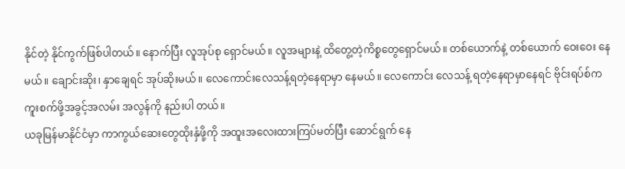နိုင်တဲ့ နိုင်ကွက်ဖြစ်ပါတယ်။ နောက်ပြီး လူအုပ်စု ရှောင်မယ်။ လူအများနဲ့ ထိတွေ့တဲ့ကိစ္စတွေရှောင်မယ်။ တစ်ယောက်နဲ့ တစ်ယောက် ဝေးဝေး နေမယ်။ ချောင်းဆိုး၊ နှာချေရင် အုပ်ဆိုးမယ်။ လေကောင်းလေသန့်ရတဲ့နေရာမှာ နေမယ်။ လေကောင်း လေသန့် ရတဲ့နေရာမှာနေရင် ဗိုင်းရပ်စ်က ကူးစက်ဖို့အခွင့်အလမ်း အလွန်ကို နည်းပါ တယ်။
ယခုမြန်မာနိုင်ငံမှာ ကာကွယ်ဆေးတွေထိုးနှံဖို့ကို အထူးအလေးထားကြပ်မတ်ပြီး ဆောင်ရွက် နေ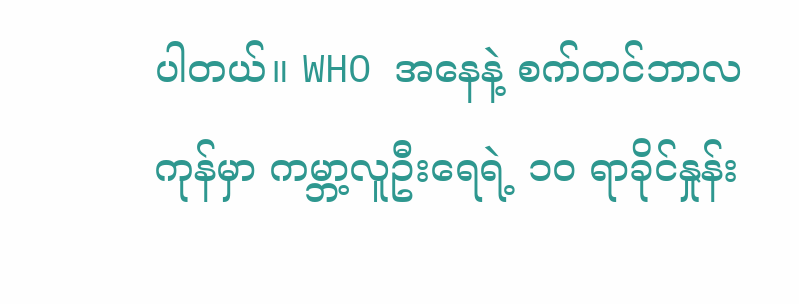ပါတယ်။ WHO အနေနဲ့ စက်တင်ဘာလကုန်မှာ ကမ္ဘာ့လူဦးရေရဲ့ ၁၀ ရာခိုင်နှုန်း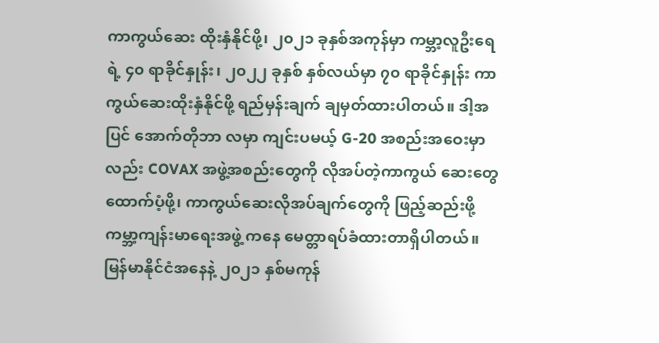ကာကွယ်ဆေး ထိုးနှံနိုင်ဖို့၊ ၂၀၂၁ ခုနှစ်အကုန်မှာ ကမ္ဘာ့လူဦးရေရဲ့ ၄၀ ရာခိုင်နှုန်း၊ ၂၀၂၂ ခုနှစ် နှစ်လယ်မှာ ၇၀ ရာခိုင်နှုန်း ကာကွယ်ဆေးထိုးနှံနိုင်ဖို့ ရည်မှန်းချက် ချမှတ်ထားပါတယ်။ ဒါ့အပြင် အောက်တိုဘာ လမှာ ကျင်းပမယ့် G-20 အစည်းအဝေးမှာလည်း COVAX အဖွဲ့အစည်းတွေကို လိုအပ်တဲ့ကာကွယ် ဆေးတွေ ထောက်ပံ့ဖို့၊ ကာကွယ်ဆေးလိုအပ်ချက်တွေကို ဖြည့်ဆည်းဖို့ ကမ္ဘာ့ကျန်းမာရေးအဖွဲ့ ကနေ မေတ္တာရပ်ခံထားတာရှိပါတယ်။
မြန်မာနိုင်ငံအနေနဲ့ ၂၀၂၁ နှစ်မကုန်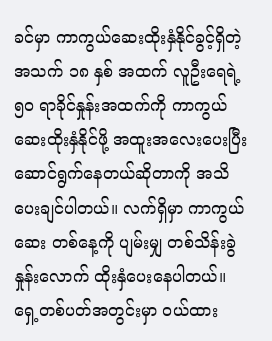ခင်မှာ ကာကွယ်ဆေးထိုးနှံနိုင်ခွင့်ရှိတဲ့ အသက် ၁၈ နှစ် အထက် လူဦးရေရဲ့ ၅၀ ရာခိုင်နှုန်းအထက်ကို ကာကွယ်ဆေးထိုးနှံနိုင်ဖို့ အထူးအလေးပေးပြီး ဆောင်ရွက်နေတယ်ဆိုတာကို အသိပေးချင်ပါတယ်။ လက်ရှိမှာ ကာကွယ်ဆေး တစ်နေ့ကို ပျမ်းမျှ တစ်သိန်းခွဲနှုန်းလောက် ထိုးနှံပေးနေပါတယ်။
ရှေ့တစ်ပတ်အတွင်းမှာ ဝယ်ထား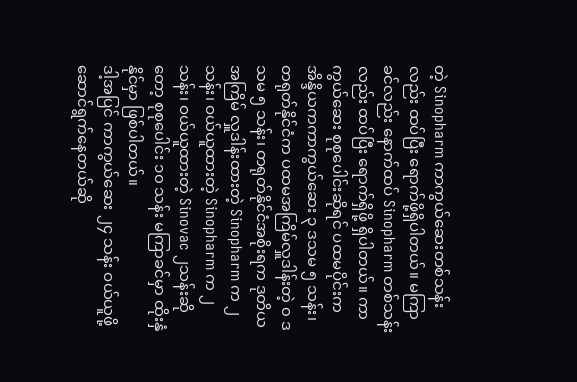တဲ့ Sinopharm ကာကွယ်ဆေးတစ်သန်းလည်း ထပ်ပြီး ရောက်ဖို့ရှိပါတယ်။ မကြာခင်လည်း နောက်ထပ် Sinopharm တစ်သန်းလည်း ထပ်ပြီး ရောက်ရှိဖို့ ရှိပါတယ်။ ကာကွယ်ဆေး စုစုပေါင်းဆိုရင် ပထမပိုင်းက အိန္ဒိယကကာကွယ်ဆေး ၃ ဒသမ ၅ သန်း၊ တရုတ်နိုင်ငံက ပထမအကြိမ်လှူဒါန်းတဲ့ ၀ ဒသမ ၅ သန်း၊ တရုတ်နိုင်ငံအစိုးရက ဒုတိယအကြိမ် လှူဒါန်းထားတဲ့ Sinopharm က ၂ သန်း၊ ဝယ်ယူထားတဲ့ Sinopharm က ၂ သန်း၊ ဝယ်ယူထားတဲ့ Sinovac ၂သန်းဆိုတော့ စုစုပေါင်း ၁၀ သန်း မကြာခင်မှာ ထိုးနှံနိုင်မှာ ဖြစ်ပါတယ်။
ဒါ့အပြင် ကာကွယ်ဆေး ၂၄ သန်း ဝယ်ယူဖို့ဆောင်ရွက်နေတယ်ဆို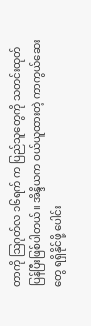တာကို ဩဂုတ်လ ၁၆ရက် က ပြည်သူတွေကို သတင်းထုတ်ပြန်ပြီးဖြစ်ပါတယ်။ အိန္ဒိယက ဝယ်ယူထားတဲ့ ကာကွယ်ဆေးတွေ ရရှိနိုင်ဖို့ ပေါင်း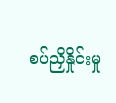စပ်ညှိနှိုင်းမှု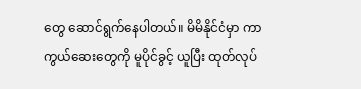တွေ ဆောင်ရွက်နေပါတယ်။ မိမိနိုင်ငံမှာ ကာကွယ်ဆေးတွေကို မူပိုင်ခွင့် ယူပြီး ထုတ်လုပ်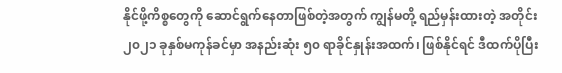နိုင်ဖို့ကိစ္စတွေကို ဆောင်ရွက်နေတာဖြစ်တဲ့အတွက် ကျွန်မတို့ ရည်မှန်းထားတဲ့ အတိုင်း ၂၀၂၁ ခုနှစ်မကုန်ခင်မှာ အနည်းဆုံး ၅၀ ရာခိုင်နှုန်းအထက်၊ ဖြစ်နိုင်ရင် ဒီထက်ပိုပြီး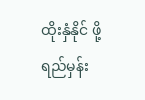ထိုးနှံနိုင် ဖို့ ရည်မှန်း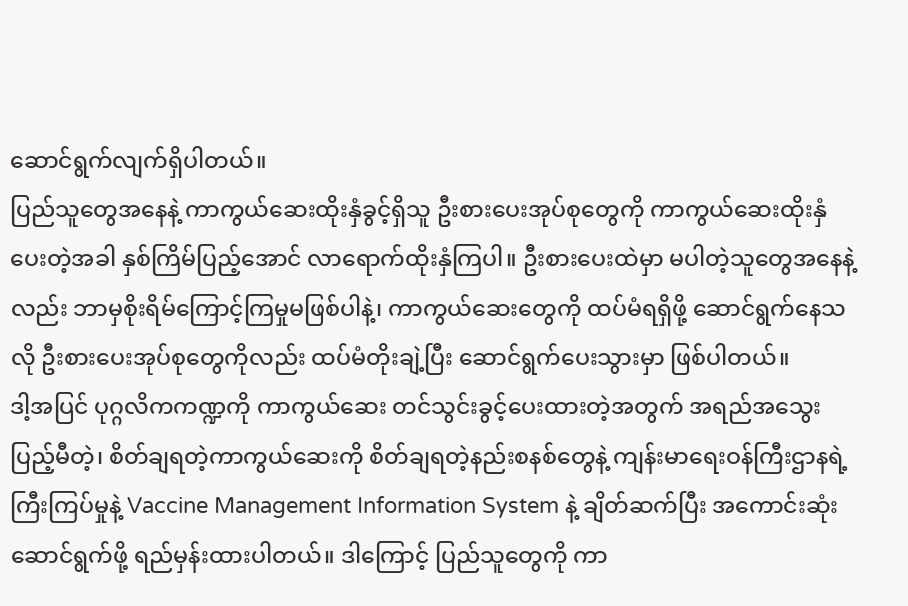ဆောင်ရွက်လျက်ရှိပါတယ်။
ပြည်သူတွေအနေနဲ့ ကာကွယ်ဆေးထိုးနှံခွင့်ရှိသူ ဦးစားပေးအုပ်စုတွေကို ကာကွယ်ဆေးထိုးနှံ ပေးတဲ့အခါ နှစ်ကြိမ်ပြည့်အောင် လာရောက်ထိုးနှံကြပါ။ ဦးစားပေးထဲမှာ မပါတဲ့သူတွေအနေနဲ့ လည်း ဘာမှစိုးရိမ်ကြောင့်ကြမှုမဖြစ်ပါနဲ့၊ ကာကွယ်ဆေးတွေကို ထပ်မံရရှိဖို့ ဆောင်ရွက်နေသလို ဦးစားပေးအုပ်စုတွေကိုလည်း ထပ်မံတိုးချဲ့ပြီး ဆောင်ရွက်ပေးသွားမှာ ဖြစ်ပါတယ်။
ဒါ့အပြင် ပုဂ္ဂလိကကဏ္ဍကို ကာကွယ်ဆေး တင်သွင်းခွင့်ပေးထားတဲ့အတွက် အရည်အသွေး ပြည့်မီတဲ့၊ စိတ်ချရတဲ့ကာကွယ်ဆေးကို စိတ်ချရတဲ့နည်းစနစ်တွေနဲ့ ကျန်းမာရေးဝန်ကြီးဌာနရဲ့ ကြီးကြပ်မှုနဲ့ Vaccine Management Information System နဲ့ ချိတ်ဆက်ပြီး အကောင်းဆုံး ဆောင်ရွက်ဖို့ ရည်မှန်းထားပါတယ်။ ဒါကြောင့် ပြည်သူတွေကို ကာ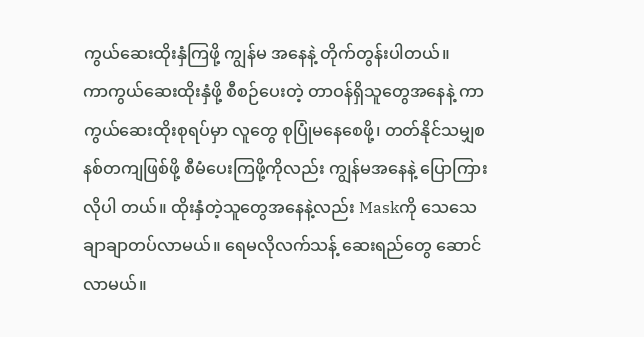ကွယ်ဆေးထိုးနှံကြဖို့ ကျွန်မ အနေနဲ့ တိုက်တွန်းပါတယ်။
ကာကွယ်ဆေးထိုးနှံဖို့ စီစဉ်ပေးတဲ့ တာဝန်ရှိသူတွေအနေနဲ့ ကာကွယ်ဆေးထိုးစုရပ်မှာ လူတွေ စုပြုံမနေစေဖို့၊ တတ်နိုင်သမျှစနစ်တကျဖြစ်ဖို့ စီမံပေးကြဖို့ကိုလည်း ကျွန်မအနေနဲ့ ပြောကြားလိုပါ တယ်။ ထိုးနှံတဲ့သူတွေအနေနဲ့လည်း Maskကို သေသေချာချာတပ်လာမယ်။ ရေမလိုလက်သန့် ဆေးရည်တွေ ဆောင်လာမယ်။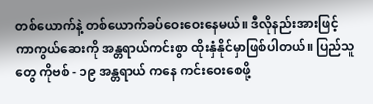တစ်ယောက်နဲ့ တစ်ယောက်ခပ်ဝေးဝေးနေမယ်။ ဒီလိုနည်းအားဖြင့် ကာကွယ်ဆေးကို အန္တရာယ်ကင်းစွာ ထိုးနှံနိုင်မှာဖြစ်ပါတယ်။ ပြည်သူတွေ ကိုဗစ် - ၁၉ အန္တရာယ် ကနေ ကင်းဝေးစေဖို့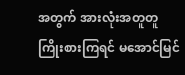အတွက် အားလုံးအတူတူကြိုးစားကြရင် မအောင်မြင်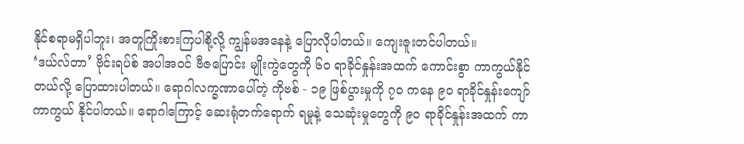နိုင်စရာမရှိပါဘူး၊ အတူကြိုးစားကြပါစို့လို့ ကျွန်မအနေနဲ့ ပြောလိုပါတယ်။ ကျေးဇူးတင်ပါတယ်။
‘ဒယ်လ်တာ’ ဗိုင်းရပ်စ် အပါအဝင် ဗီဇပြောင်း မျိုးကွဲတွေကို ၆၀ ရာခိုင်နှုန်းအထက် ကောင်းစွာ ကာကွယ်နိုင်တယ်လို့ ပြောထားပါတယ်။ ရောဂါလက္ခဏာပေါ်တဲ့ ကိုဗစ် - ၁၉ ဖြစ်ပွားမှုကို ၇၀ ကနေ ၉၀ ရာခိုင်နှုန်းကျော် ကာကွယ် နိုင်ပါတယ်။ ရောဂါကြောင့် ဆေးရုံတက်ရောက် ရမှုနဲ့ သေဆုံးမှုတွေကို ၉၀ ရာခိုင်နှုန်းအထက် ကာ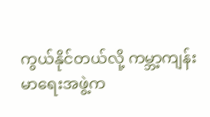ကွယ်နိုင်တယ်လို့ ကမ္ဘာ့ကျန်းမာရေးအဖွဲ့က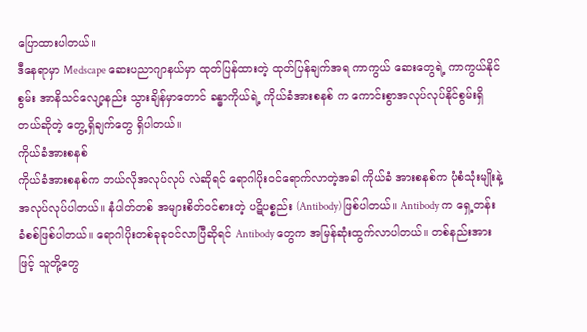ပြောထားပါတယ်။
ဒီနေရာမှာ Medscape ဆေးပညာဂျာနယ်မှာ ထုတ်ပြန်ထားတဲ့ ထုတ်ပြန်ချက်အရ ကာကွယ် ဆေးတွေရဲ့ ကာကွယ်နိုင်စွမ်း အာနိသင်လျော့နည်း သွားချိန်မှာတောင် ခန္ဓာကိုယ်ရဲ့ ကိုယ်ခံအားစနစ် က ကောင်းစွာအလုပ်လုပ်နိုင်စွမ်းရှိတယ်ဆိုတဲ့ တွေ့ရှိချက်တွေ ရှိပါတယ်။
ကိုယ်ခံအားစနစ်
ကိုယ်ခံအားစနစ်က ဘယ်လိုအလုပ်လုပ် လဲဆိုရင် ရောဂါပိုးဝင်ရောက်လာတဲ့အခါ ကိုယ်ခံ အားစနစ်က ပုံစံသုံးမျိုးနဲ့ အလုပ်လုပ်ပါတယ်။ နံပါတ်တစ် အများစိတ်ဝင်စားတဲ့ ပဋိပစ္စည်း (Antibody) ဖြစ်ပါတယ်။ Antibody က ရှေ့တန်း ခံစစ်ဖြစ်ပါတယ်။ ရောဂါပိုးတစ်ခုခုဝင်လာပြီဆိုရင် Antibody တွေက အမြန်ဆုံးထွက်လာပါတယ်။ တစ်နည်းအားဖြင့် သူတို့တွေ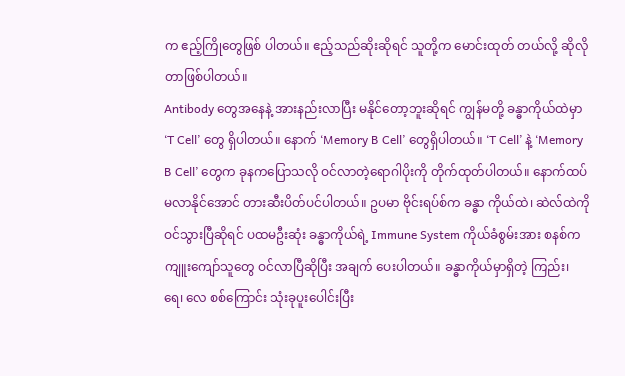က ဧည့်ကြိုတွေဖြစ် ပါတယ်။ ဧည့်သည်ဆိုးဆိုရင် သူတို့က မောင်းထုတ် တယ်လို့ ဆိုလိုတာဖြစ်ပါတယ်။
Antibody တွေအနေနဲ့ အားနည်းလာပြီး မနိုင်တော့ဘူးဆိုရင် ကျွန်မတို့ ခန္ဓာကိုယ်ထဲမှာ ‘T Cell’ တွေ ရှိပါတယ်။ နောက် ‘Memory B Cell’ တွေရှိပါတယ်။ ‘T Cell’ နဲ့ ‘Memory B Cell’ တွေက ခုနကပြောသလို ဝင်လာတဲ့ရောဂါပိုးကို တိုက်ထုတ်ပါတယ်။ နောက်ထပ် မလာနိုင်အောင် တားဆီးပိတ်ပင်ပါတယ်။ ဥပမာ ဗိုင်းရပ်စ်က ခန္ဓာ ကိုယ်ထဲ၊ ဆဲလ်ထဲကို ဝင်သွားပြီဆိုရင် ပထမဦးဆုံး ခန္ဓာကိုယ်ရဲ့ Immune System ကိုယ်ခံစွမ်းအား စနစ်က ကျူးကျော်သူတွေ ဝင်လာပြီဆိုပြီး အချက် ပေးပါတယ်။ ခန္ဓာကိုယ်မှာရှိတဲ့ ကြည်း၊ ရေ၊ လေ စစ်ကြောင်း သုံးခုပူးပေါင်းပြီး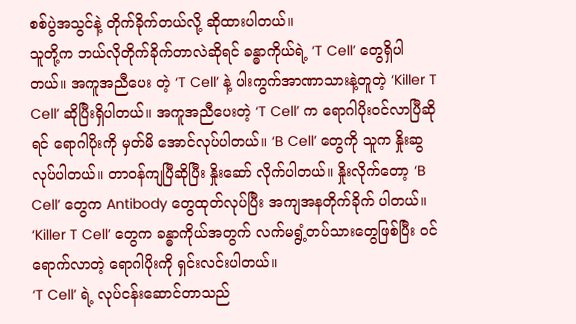စစ်ပွဲအသွင်နဲ့ တိုက်ခိုက်တယ်လို့ ဆိုထားပါတယ်။
သူတို့က ဘယ်လိုတိုက်ခိုက်တာလဲဆိုရင် ခန္ဓာကိုယ်ရဲ့ ‘T Cell’ တွေရှိပါတယ်။ အကူအညီပေး တဲ့ ‘T Cell’ နဲ့ ပါးကွက်အာဏာသားနဲ့တူတဲ့ ‘Killer T Cell’ ဆိုပြီးရှိပါတယ်။ အကူအညီပေးတဲ့ ‘T Cell’ က ရောဂါပိုးဝင်လာပြီဆိုရင် ရောဂါပိုးကို မှတ်မိ အောင်လုပ်ပါတယ်။ ‘B Cell’ တွေကို သူက နှိုးဆွလုပ်ပါတယ်။ တာဝန်ကျပြီဆိုပြီး နှိုးဆော် လိုက်ပါတယ်။ နှိုးလိုက်တော့ ‘B Cell’ တွေက Antibody တွေထုတ်လုပ်ပြီး အကျအနတိုက်ခိုက် ပါတယ်။ ‘Killer T Cell’ တွေက ခန္ဓာကိုယ်အတွက် လက်မရွံ့တပ်သားတွေဖြစ်ပြီး ဝင်ရောက်လာတဲ့ ရောဂါပိုးကို ရှင်းလင်းပါတယ်။
‘T Cell’ ရဲ့ လုပ်ငန်းဆောင်တာသည်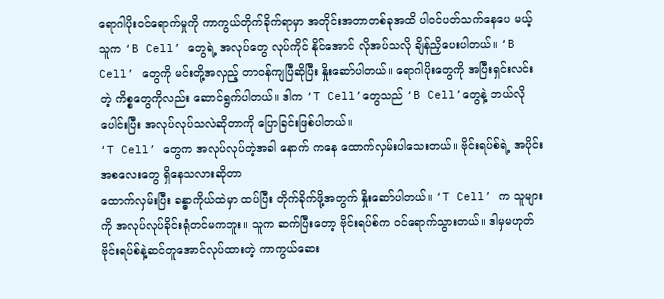ရောဂါပိုးဝင်ရောက်မှုကို ကာကွယ်တိုက်ခိုက်ရာမှာ အတိုင်းအတာတစ်ခုအထိ ပါဝင်ပတ်သက်နေပေ မယ့်သူက ‘B Cell’ တွေရဲ့ အလုပ်တွေ လုပ်ကိုင် နိုင်အောင် လိုအပ်သလို ချိန်ညှိပေးပါတယ်။ ‘B Cell’ တွေကို မင်းတို့အလှည့် တာဝန်ကျပြီဆိုပြီး နှိုးဆော်ပါတယ်။ ရောဂါပိုးတွေကို အပြီးရှင်းလင်း တဲ့ ကိစ္စတွေကိုလည်း ဆောင်ရွက်ပါတယ်။ ဒါက ‘T Cell’တွေသည် ‘B Cell’တွေနဲ့ ဘယ်လိုပေါင်းပြီး အလုပ်လုပ်သလဲဆိုတာကို ပြောခြင်းဖြစ်ပါတယ်။
‘T Cell’ တွေက အလုပ်လုပ်တဲ့အခါ နောက် ကနေ ထောက်လှမ်းပါသေးတယ်။ ဗိုင်းရပ်စ်ရဲ့ အပိုင်းအစလေးတွေ ရှိနေသလားဆိုတာ
ထောက်လှမ်းပြီး ခန္ဓာကိုယ်ထဲမှာ ထပ်ပြီး တိုက်ခိုက်ဖို့အတွက် နှိုးဆော်ပါတယ်။ ‘T Cell’ က သူများကို အလုပ်လုပ်ခိုင်းရုံတင်မကဘူး။ သူက ဆက်ပြီးတော့ ဗိုင်းရပ်စ်က ဝင်ရောက်သွားတယ်။ ဒါမှမဟုတ် ဗိုင်းရပ်စ်နဲ့ဆင်တူအောင်လုပ်ထားတဲ့ ကာကွယ်ဆေး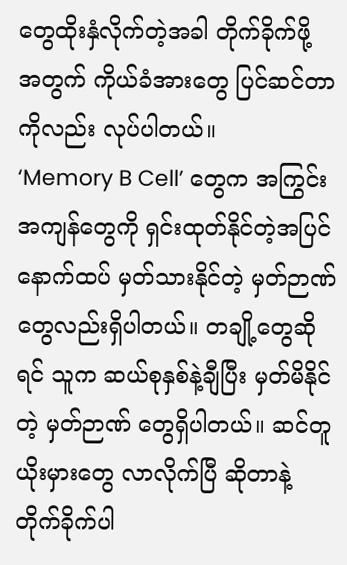တွေထိုးနှံလိုက်တဲ့အခါ တိုက်ခိုက်ဖို့ အတွက် ကိုယ်ခံအားတွေ ပြင်ဆင်တာကိုလည်း လုပ်ပါတယ်။
‘Memory B Cell’ တွေက အကြွင်းအကျန်တွေကို ရှင်းထုတ်နိုင်တဲ့အပြင် နောက်ထပ် မှတ်သားနိုင်တဲ့ မှတ်ဉာဏ်တွေလည်းရှိပါတယ်။ တချို့တွေဆိုရင် သူက ဆယ်စုနှစ်နဲ့ချီပြီး မှတ်မိနိုင်တဲ့ မှတ်ဉာဏ် တွေရှိပါတယ်။ ဆင်တူယိုးမှားတွေ လာလိုက်ပြီ ဆိုတာနဲ့ တိုက်ခိုက်ပါ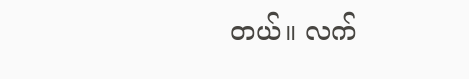တယ်။ လက်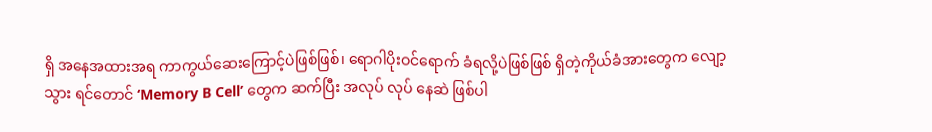ရှိ အနေအထားအရ ကာကွယ်ဆေးကြောင့်ပဲဖြစ်ဖြစ်၊ ရောဂါပိုးဝင်ရောက် ခံရလို့ပဲဖြစ်ဖြစ် ရှိတဲ့ကိုယ်ခံအားတွေက လျော့သွား ရင်တောင် ‘Memory B Cell’ တွေက ဆက်ပြီး အလုပ် လုပ် နေဆဲ ဖြစ်ပါ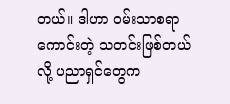တယ်။ ဒါဟာ ဝမ်းသာစရာကောင်းတဲ့ သတင်းဖြစ်တယ်လို့ ပညာရှင်တွေက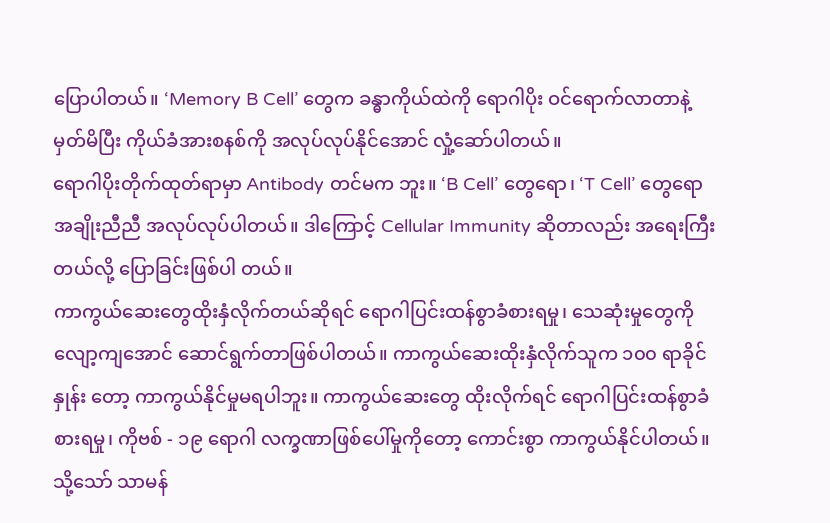ပြောပါတယ်။ ‘Memory B Cell’ တွေက ခန္ဓာကိုယ်ထဲကို ရောဂါပိုး ဝင်ရောက်လာတာနဲ့ မှတ်မိပြီး ကိုယ်ခံအားစနစ်ကို အလုပ်လုပ်နိုင်အောင် လှုံ့ဆော်ပါတယ်။
ရောဂါပိုးတိုက်ထုတ်ရာမှာ Antibody တင်မက ဘူး။ ‘B Cell’ တွေရော၊ ‘T Cell’ တွေရော အချိုးညီညီ အလုပ်လုပ်ပါတယ်။ ဒါကြောင့် Cellular Immunity ဆိုတာလည်း အရေးကြီးတယ်လို့ ပြောခြင်းဖြစ်ပါ တယ်။
ကာကွယ်ဆေးတွေထိုးနှံလိုက်တယ်ဆိုရင် ရောဂါပြင်းထန်စွာခံစားရမှု၊ သေဆုံးမှုတွေကို လျော့ကျအောင် ဆောင်ရွက်တာဖြစ်ပါတယ်။ ကာကွယ်ဆေးထိုးနှံလိုက်သူက ၁၀၀ ရာခိုင်နှုန်း တော့ ကာကွယ်နိုင်မှုမရပါဘူး။ ကာကွယ်ဆေးတွေ ထိုးလိုက်ရင် ရောဂါပြင်းထန်စွာခံစားရမှု၊ ကိုဗစ် - ၁၉ ရောဂါ လက္ခဏာဖြစ်ပေါ်မှုကိုတော့ ကောင်းစွာ ကာကွယ်နိုင်ပါတယ်။ သို့သော် သာမန်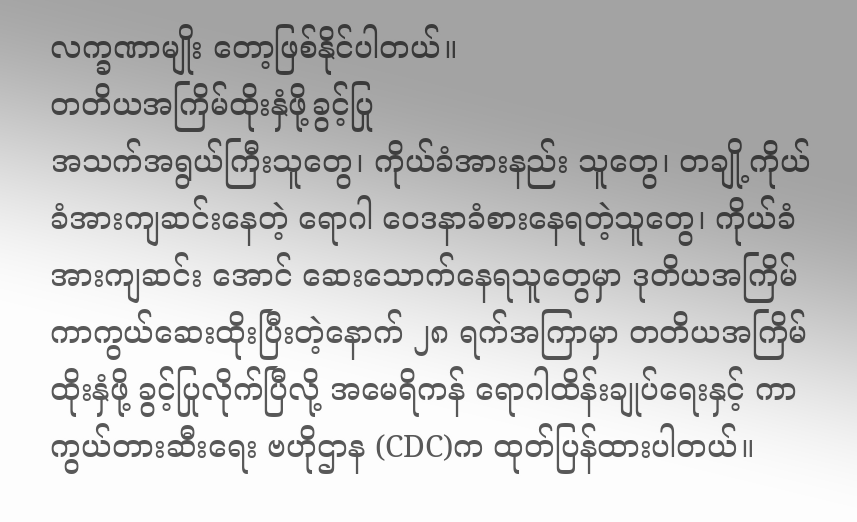လက္ခဏာမျိုး တော့ဖြစ်နိုင်ပါတယ်။
တတိယအကြိမ်ထိုးနှံဖို့ခွင့်ပြု
အသက်အရွယ်ကြီးသူတွေ၊ ကိုယ်ခံအားနည်း သူတွေ၊ တချို့ကိုယ်ခံအားကျဆင်းနေတဲ့ ရောဂါ ဝေဒနာခံစားနေရတဲ့သူတွေ၊ ကိုယ်ခံအားကျဆင်း အောင် ဆေးသောက်နေရသူတွေမှာ ဒုတိယအကြိမ် ကာကွယ်ဆေးထိုးပြီးတဲ့နောက် ၂၈ ရက်အကြာမှာ တတိယအကြိမ်ထိုးနှံဖို့ ခွင့်ပြုလိုက်ပြီလို့ အမေရိကန် ရောဂါထိန်းချုပ်ရေးနှင့် ကာကွယ်တားဆီးရေး ဗဟိုဌာန (CDC)က ထုတ်ပြန်ထားပါတယ်။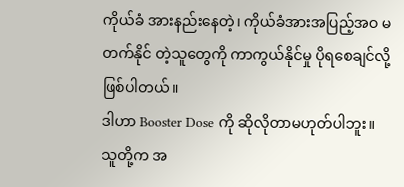ကိုယ်ခံ အားနည်းနေတဲ့၊ ကိုယ်ခံအားအပြည့်အဝ မတက်နိုင် တဲ့သူတွေကို ကာကွယ်နိုင်မှု ပိုရစေချင်လို့ ဖြစ်ပါတယ်။
ဒါဟာ Booster Dose ကို ဆိုလိုတာမဟုတ်ပါဘူး။ သူတို့က အ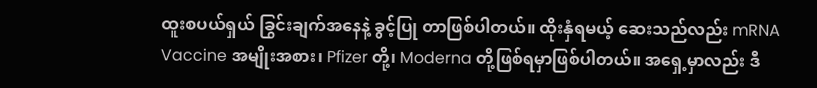ထူးစပယ်ရှယ် ခြွင်းချက်အနေနဲ့ ခွင့်ပြု တာဖြစ်ပါတယ်။ ထိုးနှံရမယ့် ဆေးသည်လည်း mRNA Vaccine အမျိုးအစား၊ Pfizer တို့၊ Moderna တို့ဖြစ်ရမှာဖြစ်ပါတယ်။ အရှေ့မှာလည်း ဒီ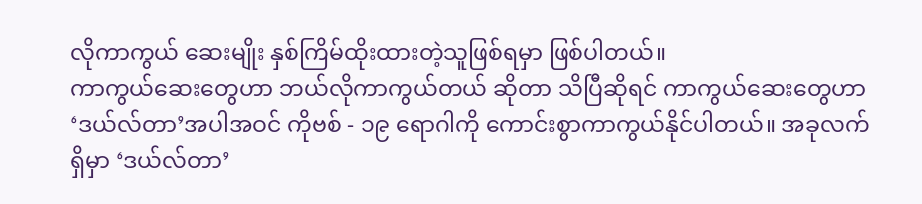လိုကာကွယ် ဆေးမျိုး နှစ်ကြိမ်ထိုးထားတဲ့သူဖြစ်ရမှာ ဖြစ်ပါတယ်။
ကာကွယ်ဆေးတွေဟာ ဘယ်လိုကာကွယ်တယ် ဆိုတာ သိပြီဆိုရင် ကာကွယ်ဆေးတွေဟာ ‘ဒယ်လ်တာ’အပါအဝင် ကိုဗစ် - ၁၉ ရောဂါကို ကောင်းစွာကာကွယ်နိုင်ပါတယ်။ အခုလက်ရှိမှာ ‘ဒယ်လ်တာ’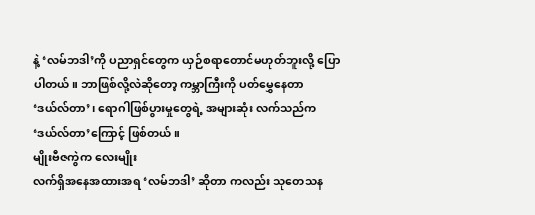နဲ့ ‘လမ်ဘဒါ’ကို ပညာရှင်တွေက ယှဉ်စရာတောင်မဟုတ်ဘူးလို့ ပြောပါတယ်။ ဘာဖြစ်လို့လဲဆိုတော့ ကမ္ဘာကြီးကို ပတ်မွှေနေတာ ‘ဒယ်လ်တာ’၊ ရောဂါဖြစ်ပွားမှုတွေရဲ့ အများဆုံး လက်သည်က ‘ဒယ်လ်တာ’ကြောင့် ဖြစ်တယ်။
မျိုးဗီဇကွဲက လေးမျိုး
လက်ရှိအနေအထားအရ ‘လမ်ဘဒါ’ ဆိုတာ ကလည်း သုတေသန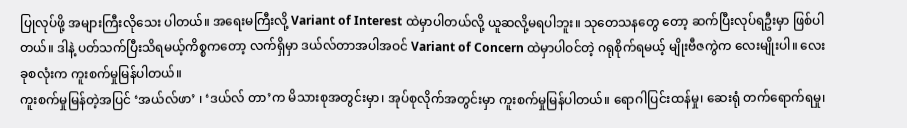ပြုလုပ်ဖို့ အများကြီးလိုသေး ပါတယ်။ အရေးမကြီးလို့ Variant of Interest ထဲမှာပါတယ်လို့ ယူဆလို့မရပါဘူး။ သုတေသနတွေ တော့ ဆက်ပြီးလုပ်ရဦးမှာ ဖြစ်ပါတယ်။ ဒါနဲ့ ပတ်သက်ပြီးသိရမယ့်ကိစ္စကတော့ လက်ရှိမှာ ဒယ်လ်တာအပါအဝင် Variant of Concern ထဲမှာပါဝင်တဲ့ ဂရုစိုက်ရမယ့် မျိုးဗီဇကွဲက လေးမျိုးပါ။ လေးခုစလုံးက ကူးစက်မှုမြန်ပါတယ်။
ကူးစက်မှုမြန်တဲ့အပြင် ‘အယ်လ်ဖာ’ ၊ ‘ဒယ်လ် တာ’က မိသားစုအတွင်းမှာ၊ အုပ်စုလိုက်အတွင်းမှာ ကူးစက်မှုမြန်ပါတယ်။ ရောဂါပြင်းထန်မှု၊ ဆေးရုံ တက်ရောက်ရမှု၊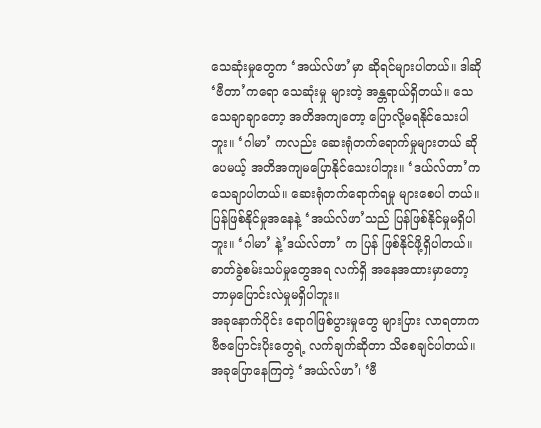သေဆုံးမှုတွေက ‘အယ်လ်ဖာ’မှာ ဆိုရင်များပါတယ်။ ဒါဆို ‘ဗီတာ’ကရော သေဆုံးမှု များတဲ့ အန္တရာယ်ရှိတယ်။ သေသေချာချာတော့ အတိအကျတော့ ပြောလို့မရနိုင်သေးပါဘူး။ ‘ဂါမာ’ ကလည်း ဆေးရုံတက်ရောက်မှုများတယ် ဆိုပေမယ့် အတိအကျမပြောနိုင်သေးပါဘူး။ ‘ဒယ်လ်တာ’က သေချာပါတယ်။ ဆေးရုံတက်ရောက်ရမှု များစေပါ တယ်။ ပြန်ဖြစ်နိုင်မှုအနေနဲ့ ‘အယ်လ်ဖာ’သည် ပြန်ဖြစ်နိုင်မှုမရှိပါဘူး။ ‘ဂါမာ’ နဲ့’ဒယ်လ်တာ’ က ပြန် ဖြစ်နိုင်ဖို့ရှိပါတယ်။ ဓာတ်ခွဲစမ်းသပ်မှုတွေအရ လက်ရှိ အနေအထားမှာတော့ ဘာမှပြောင်းလဲမှုမရှိပါဘူး။
အခုနောက်ပိုင်း ရောဂါဖြစ်ပွားမှုတွေ များပြား လာရတာက ဗီဇပြောင်းပိုးတွေရဲ့ လက်ချက်ဆိုတာ သိစေချင်ပါတယ်။ အခုပြောနေကြတဲ့ ‘အယ်လ်ဖာ’၊ ‘ဗီ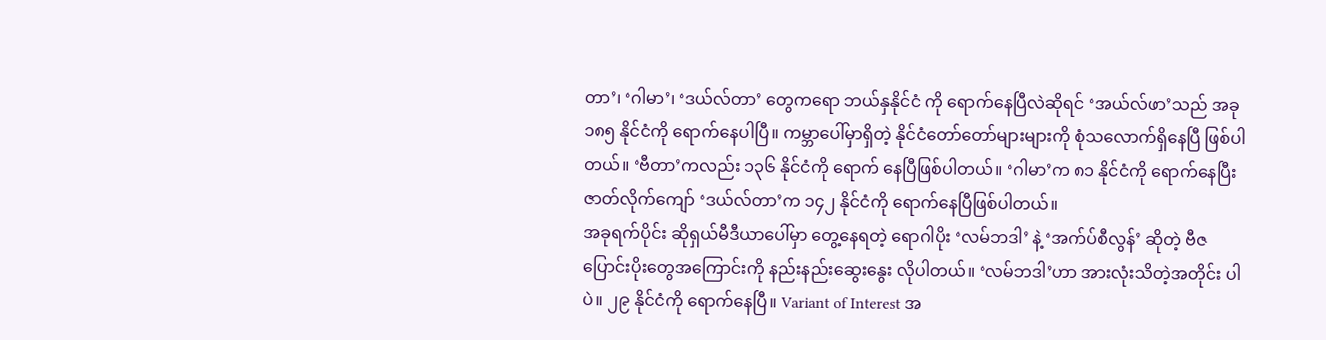တာ’၊ ‘ဂါမာ’၊ ‘ဒယ်လ်တာ’ တွေကရော ဘယ်နှနိုင်ငံ ကို ရောက်နေပြီလဲဆိုရင် ‘အယ်လ်ဖာ’သည် အခု ၁၈၅ နိုင်ငံကို ရောက်နေပါပြီ။ ကမ္ဘာပေါ်မှာရှိတဲ့ နိုင်ငံတော်တော်များများကို စုံသလောက်ရှိနေပြီ ဖြစ်ပါတယ်။ ‘ဗီတာ’ကလည်း ၁၃၆ နိုင်ငံကို ရောက် နေပြီဖြစ်ပါတယ်။ ‘ဂါမာ’က ၈၁ နိုင်ငံကို ရောက်နေပြီး ဇာတ်လိုက်ကျော် ‘ဒယ်လ်တာ’က ၁၄၂ နိုင်ငံကို ရောက်နေပြီဖြစ်ပါတယ်။
အခုရက်ပိုင်း ဆိုရှယ်မီဒီယာပေါ်မှာ တွေ့နေရတဲ့ ရောဂါပိုး ‘လမ်ဘဒါ’ နဲ့ ‘အက်ပ်စီလွန်’ ဆိုတဲ့ ဗီဇ ပြောင်းပိုးတွေအကြောင်းကို နည်းနည်းဆွေးနွေး လိုပါတယ်။ ‘လမ်ဘဒါ’ဟာ အားလုံးသိတဲ့အတိုင်း ပါပဲ။ ၂၉ နိုင်ငံကို ရောက်နေပြီ။ Variant of Interest အ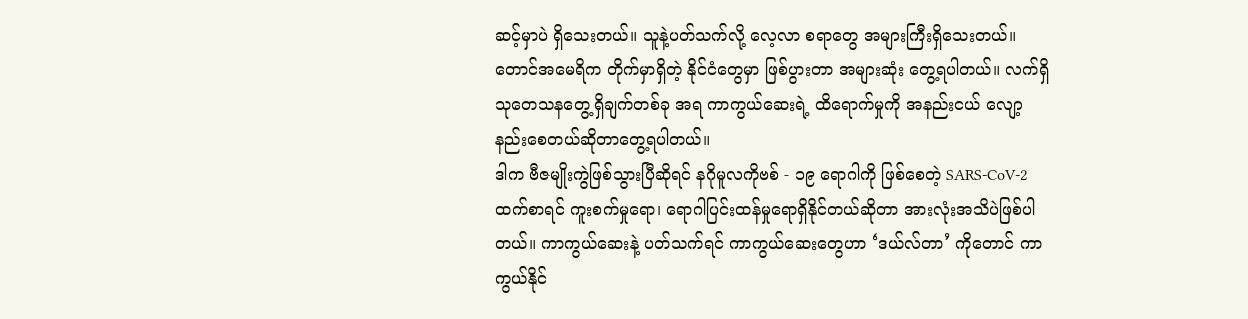ဆင့်မှာပဲ ရှိသေးတယ်။ သူနဲ့ပတ်သက်လို့ လေ့လာ စရာတွေ အများကြီးရှိသေးတယ်။ တောင်အမေရိက တိုက်မှာရှိတဲ့ နိုင်ငံတွေမှာ ဖြစ်ပွားတာ အများဆုံး တွေ့ရပါတယ်။ လက်ရှိ သုတေသနတွေ့ရှိချက်တစ်ခု အရ ကာကွယ်ဆေးရဲ့ ထိရောက်မှုကို အနည်းငယ် လျော့နည်းစေတယ်ဆိုတာတွေ့ရပါတယ်။
ဒါက ဗီဇမျိုးကွဲဖြစ်သွားပြီဆိုရင် နဂိုမူလကိုဗစ် - ၁၉ ရောဂါကို ဖြစ်စေတဲ့ SARS-CoV-2 ထက်စာရင် ကူးစက်မှုရော၊ ရောဂါပြင်းထန်မှုရောရှိနိုင်တယ်ဆိုတာ အားလုံးအသိပဲဖြစ်ပါတယ်။ ကာကွယ်ဆေးနဲ့ ပတ်သက်ရင် ကာကွယ်ဆေးတွေဟာ ‘ဒယ်လ်တာ’ ကိုတောင် ကာကွယ်နိုင်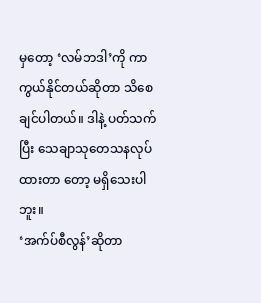မှတော့ ‘လမ်ဘဒါ’ကို ကာကွယ်နိုင်တယ်ဆိုတာ သိစေချင်ပါတယ်။ ဒါနဲ့ ပတ်သက်ပြီး သေချာသုတေသနလုပ်ထားတာ တော့ မရှိသေးပါဘူး။
‘အက်ပ်စီလွန်’ဆိုတာ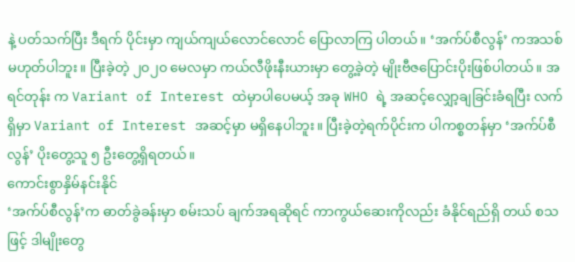နဲ့ ပတ်သက်ပြီး ဒီရက် ပိုင်းမှာ ကျယ်ကျယ်လောင်လောင် ပြောလာကြ ပါတယ်။ ‘အက်ပ်စီလွန်’ ကအသစ်မဟုတ်ပါဘူး။ ပြီးခဲ့တဲ့ ၂၀၂၀ မေလမှာ ကယ်လီဖိုးနီးယားမှာ တွေ့ခဲ့တဲ့ မျိုးဗီဇပြောင်းပိုးဖြစ်ပါတယ်။ အရင်တုန်း က Variant of Interest ထဲမှာပါပေမယ့် အခု WHO ရဲ့ အဆင့်လျှော့ချခြင်းခံရပြီး လက်ရှိမှာ Variant of Interest အဆင့်မှာ မရှိနေပါဘူး။ ပြီးခဲ့တဲ့ရက်ပိုင်းက ပါကစ္စတန်မှာ ‘အက်ပ်စီလွန်’ ပိုးတွေ့သူ ၅ ဦးတွေ့ရှိရတယ်။
ကောင်းစွာနှိမ်နင်းနိုင်
‘အက်ပ်စီလွန်’က ဓာတ်ခွဲခန်းမှာ စမ်းသပ် ချက်အရဆိုရင် ကာကွယ်ဆေးကိုလည်း ခံနိုင်ရည်ရှိ တယ် စသဖြင့် ဒါမျိုးတွေ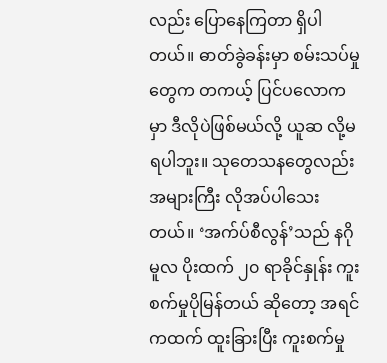လည်း ပြောနေကြတာ ရှိပါတယ်။ ဓာတ်ခွဲခန်းမှာ စမ်းသပ်မှုတွေက တကယ့် ပြင်ပလောကမှာ ဒီလိုပဲဖြစ်မယ်လို့ ယူဆ လို့မရပါဘူး။ သုတေသနတွေလည်း အများကြီး လိုအပ်ပါသေးတယ်။ ‘အက်ပ်စီလွန်’သည် နဂိုမူလ ပိုးထက် ၂၀ ရာခိုင်နှုန်း ကူးစက်မှုပိုမြန်တယ် ဆိုတော့ အရင်ကထက် ထူးခြားပြီး ကူးစက်မှု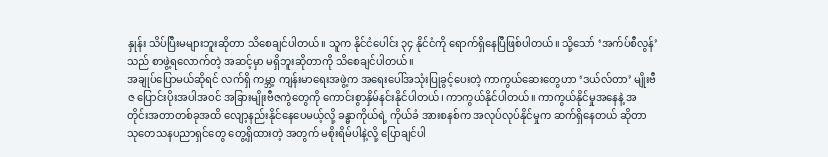နှုန်း သိပ်ပြီးမများဘူးဆိုတာ သိစေချင်ပါတယ်။ သူက နိုင်ငံပေါင်း ၃၄ နိုင်ငံကို ရောက်ရှိနေပြီဖြစ်ပါတယ်။ သို့သော် ‘အက်ပ်စီလွန်’သည် စာဖွဲ့ရလောက်တဲ့ အဆင့်မှာ မရှိဘူးဆိုတာကို သိစေချင်ပါတယ်။
အချုပ်ပြောမယ်ဆိုရင် လက်ရှိ ကမ္ဘာ့ ကျန်းမာရေးအဖွဲ့က အရေးပေါ်အသုံးပြုခွင့်ပေးတဲ့ ကာကွယ်ဆေးတွေဟာ ‘ဒယ်လ်တာ’ မျိုးဗီဇ ပြောင်းပိုးအပါအဝင် အခြားမျိုးဗီဇကွဲတွေကို ကောင်းစွာနှိမ်နင်းနိုင်ပါတယ်၊ ကာကွယ်နိုင်ပါတယ်။ ကာကွယ်နိုင်မှုအနေနဲ့ အတိုင်းအတာတစ်ခုအထိ လျော့နည်းနိုင်နေပေမယ့်လို့ ခန္ဓာကိုယ်ရဲ့ ကိုယ်ခံ အားစနစ်က အလုပ်လုပ်နိုင်မှုက ဆက်ရှိနေတယ် ဆိုတာ သုတေသနပညာရှင်တွေ တွေ့ရှိထားတဲ့ အတွက် မစိုးရိမ်ပါနဲ့လို့ ပြောချင်ပါ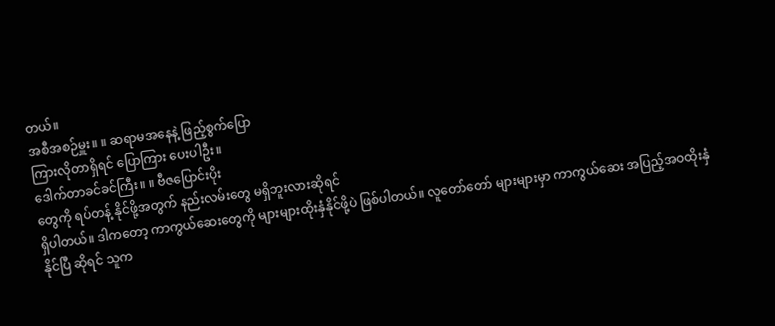တယ်။
အစီအစဉ်မှူး။ ။ ဆရာမအနေနဲ့ ဖြည့်စွက်ပြော
ကြားလိုတာရှိရင် ပြောကြား ပေးပါဦး။
ဒေါက်တာခင်ခင်ကြီး။ ။ ဗီဇပြောင်းပိုး
တွေကို ရပ်တန့် နိုင်ဖို့အတွက် နည်းလမ်းတွေ မရှိဘူးလားဆိုရင်
ရှိပါတယ်။ ဒါကတော့ ကာကွယ်ဆေးတွေကို များများထိုးနှံနိုင်ဖို့ပဲ ဖြစ်ပါတယ်။ လူတော်တော် များများမှာ ကာကွယ်ဆေး အပြည့်အဝထိုးနှံနိုင်ပြီ ဆိုရင် သူက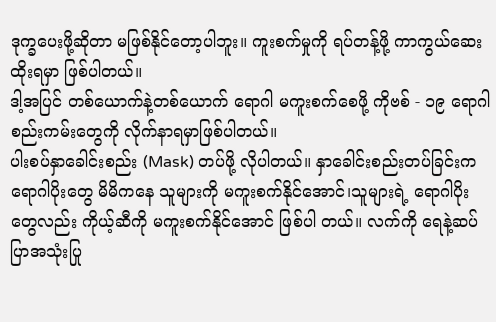ဒုက္ခပေးဖို့ဆိုတာ မဖြစ်နိုင်တော့ပါဘူး။ ကူးစက်မှုကို ရပ်တန့်ဖို့ ကာကွယ်ဆေးထိုးရမှာ ဖြစ်ပါတယ်။
ဒါ့အပြင် တစ်ယောက်နဲ့တစ်ယောက် ရောဂါ မကူးစက်စေဖို့ ကိုဗစ် - ၁၉ ရောဂါ စည်းကမ်းတွေကို လိုက်နာရမှာဖြစ်ပါတယ်။
ပါးစပ်နှာခေါင်းစည်း (Mask) တပ်ဖို့ လိုပါတယ်။ နှာခေါင်းစည်းတပ်ခြင်းက ရောဂါပိုးတွေ မိမိကနေ သူများကို မကူးစက်နိုင်အောင်၊သူများရဲ့ ရောဂါပိုး တွေလည်း ကိုယ့်ဆီကို မကူးစက်နိုင်အောင် ဖြစ်ပါ တယ်။ လက်ကို ရေနဲ့ဆပ်ပြာအသုံးပြု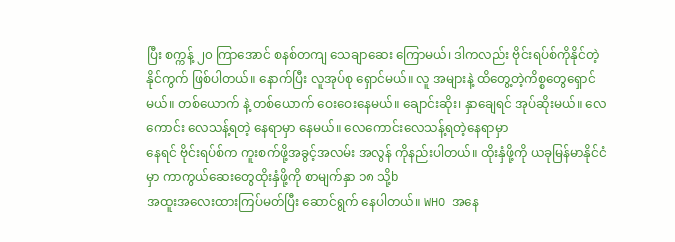ပြီး စက္ကန့် ၂၀ ကြာအောင် စနစ်တကျ သေချာဆေး ကြောမယ်၊ ဒါကလည်း ဗိုင်းရပ်စ်ကိုနိုင်တဲ့ နိုင်ကွက် ဖြစ်ပါတယ်။ နောက်ပြီး လူအုပ်စု ရှောင်မယ်။ လူ အများနဲ့ ထိတွေ့တဲ့ကိစ္စတွေရှောင်မယ်။ တစ်ယောက် နဲ့ တစ်ယောက် ဝေးဝေးနေမယ်။ ချောင်းဆိုး၊ နှာချေရင် အုပ်ဆိုးမယ်။ လေကောင်း လေသန့်ရတဲ့ နေရာမှာ နေမယ်။ လေကောင်းလေသန့်ရတဲ့နေရာမှာ
နေရင် ဗိုင်းရပ်စ်က ကူးစက်ဖို့အခွင့်အလမ်း အလွန် ကိုနည်းပါတယ်။ ထိုးနှံဖို့ကို ယခုမြန်မာနိုင်ငံမှာ ကာကွယ်ဆေးတွေထိုးနှံဖို့ကို စာမျက်နှာ ၁၈ သို့b
အထူးအလေးထားကြပ်မတ်ပြီး ဆောင်ရွက် နေပါတယ်။ WHO အနေ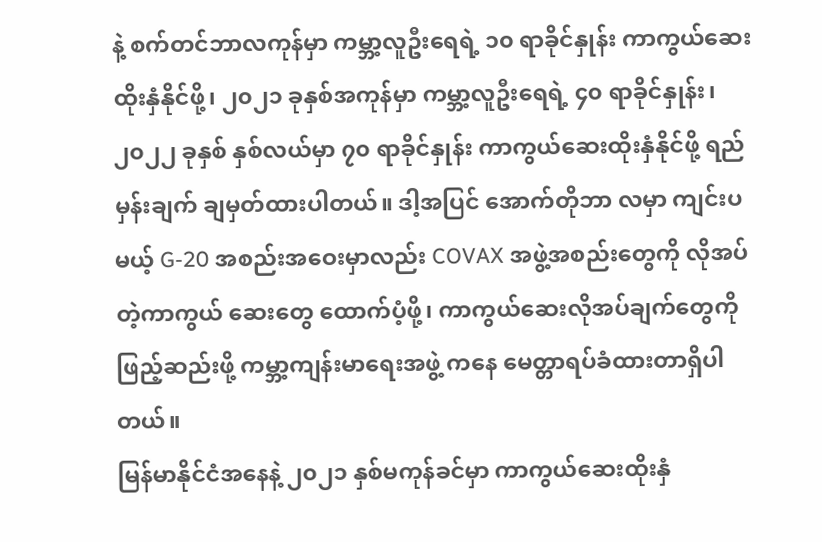နဲ့ စက်တင်ဘာလကုန်မှာ ကမ္ဘာ့လူဦးရေရဲ့ ၁၀ ရာခိုင်နှုန်း ကာကွယ်ဆေး ထိုးနှံနိုင်ဖို့၊ ၂၀၂၁ ခုနှစ်အကုန်မှာ ကမ္ဘာ့လူဦးရေရဲ့ ၄၀ ရာခိုင်နှုန်း၊ ၂၀၂၂ ခုနှစ် နှစ်လယ်မှာ ၇၀ ရာခိုင်နှုန်း ကာကွယ်ဆေးထိုးနှံနိုင်ဖို့ ရည်မှန်းချက် ချမှတ်ထားပါတယ်။ ဒါ့အပြင် အောက်တိုဘာ လမှာ ကျင်းပမယ့် G-20 အစည်းအဝေးမှာလည်း COVAX အဖွဲ့အစည်းတွေကို လိုအပ်တဲ့ကာကွယ် ဆေးတွေ ထောက်ပံ့ဖို့၊ ကာကွယ်ဆေးလိုအပ်ချက်တွေကို ဖြည့်ဆည်းဖို့ ကမ္ဘာ့ကျန်းမာရေးအဖွဲ့ ကနေ မေတ္တာရပ်ခံထားတာရှိပါတယ်။
မြန်မာနိုင်ငံအနေနဲ့ ၂၀၂၁ နှစ်မကုန်ခင်မှာ ကာကွယ်ဆေးထိုးနှံ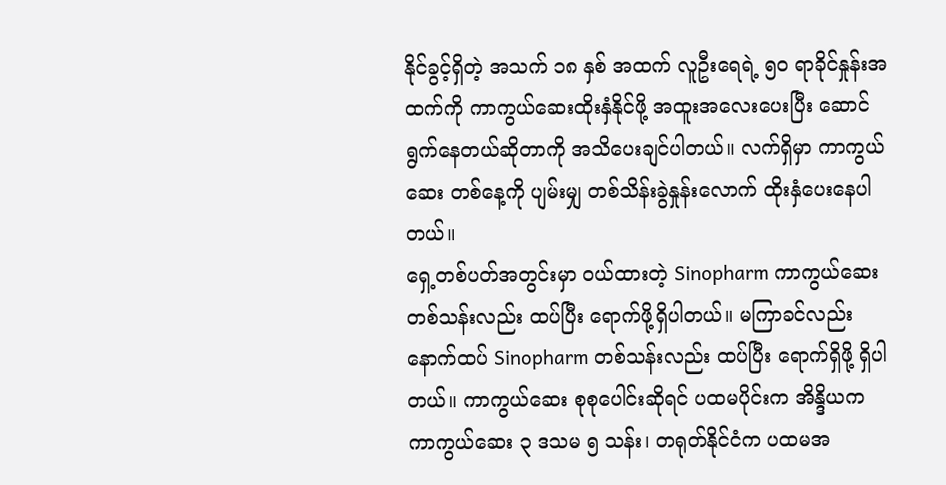နိုင်ခွင့်ရှိတဲ့ အသက် ၁၈ နှစ် အထက် လူဦးရေရဲ့ ၅၀ ရာခိုင်နှုန်းအထက်ကို ကာကွယ်ဆေးထိုးနှံနိုင်ဖို့ အထူးအလေးပေးပြီး ဆောင်ရွက်နေတယ်ဆိုတာကို အသိပေးချင်ပါတယ်။ လက်ရှိမှာ ကာကွယ်ဆေး တစ်နေ့ကို ပျမ်းမျှ တစ်သိန်းခွဲနှုန်းလောက် ထိုးနှံပေးနေပါတယ်။
ရှေ့တစ်ပတ်အတွင်းမှာ ဝယ်ထားတဲ့ Sinopharm ကာကွယ်ဆေးတစ်သန်းလည်း ထပ်ပြီး ရောက်ဖို့ရှိပါတယ်။ မကြာခင်လည်း နောက်ထပ် Sinopharm တစ်သန်းလည်း ထပ်ပြီး ရောက်ရှိဖို့ ရှိပါတယ်။ ကာကွယ်ဆေး စုစုပေါင်းဆိုရင် ပထမပိုင်းက အိန္ဒိယကကာကွယ်ဆေး ၃ ဒသမ ၅ သန်း၊ တရုတ်နိုင်ငံက ပထမအ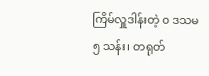ကြိမ်လှူဒါန်းတဲ့ ၀ ဒသမ ၅ သန်း၊ တရုတ်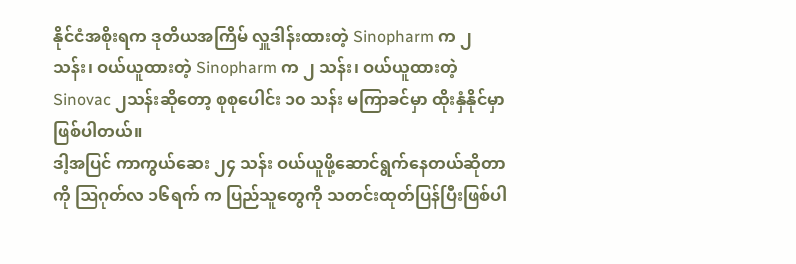နိုင်ငံအစိုးရက ဒုတိယအကြိမ် လှူဒါန်းထားတဲ့ Sinopharm က ၂ သန်း၊ ဝယ်ယူထားတဲ့ Sinopharm က ၂ သန်း၊ ဝယ်ယူထားတဲ့ Sinovac ၂သန်းဆိုတော့ စုစုပေါင်း ၁၀ သန်း မကြာခင်မှာ ထိုးနှံနိုင်မှာ ဖြစ်ပါတယ်။
ဒါ့အပြင် ကာကွယ်ဆေး ၂၄ သန်း ဝယ်ယူဖို့ဆောင်ရွက်နေတယ်ဆိုတာကို ဩဂုတ်လ ၁၆ရက် က ပြည်သူတွေကို သတင်းထုတ်ပြန်ပြီးဖြစ်ပါ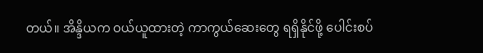တယ်။ အိန္ဒိယက ဝယ်ယူထားတဲ့ ကာကွယ်ဆေးတွေ ရရှိနိုင်ဖို့ ပေါင်းစပ်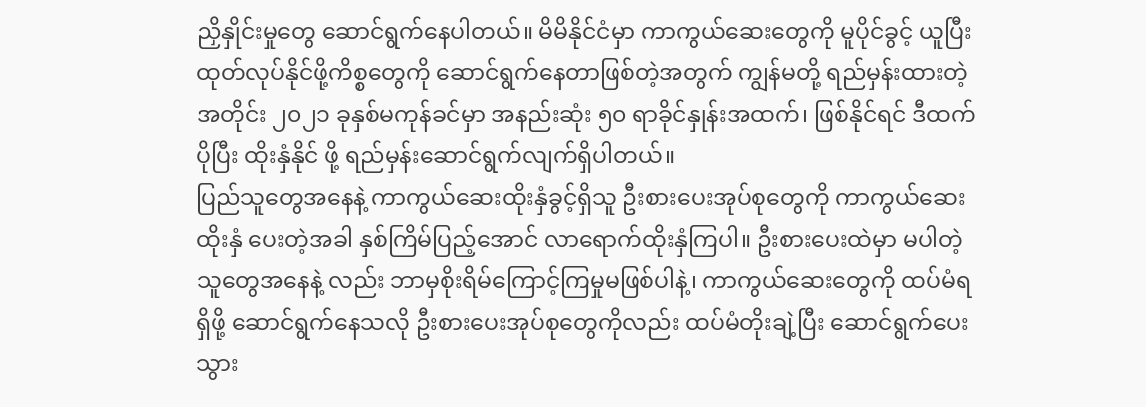ညှိနှိုင်းမှုတွေ ဆောင်ရွက်နေပါတယ်။ မိမိနိုင်ငံမှာ ကာကွယ်ဆေးတွေကို မူပိုင်ခွင့် ယူပြီး ထုတ်လုပ်နိုင်ဖို့ကိစ္စတွေကို ဆောင်ရွက်နေတာဖြစ်တဲ့အတွက် ကျွန်မတို့ ရည်မှန်းထားတဲ့ အတိုင်း ၂၀၂၁ ခုနှစ်မကုန်ခင်မှာ အနည်းဆုံး ၅၀ ရာခိုင်နှုန်းအထက်၊ ဖြစ်နိုင်ရင် ဒီထက်ပိုပြီး ထိုးနှံနိုင် ဖို့ ရည်မှန်းဆောင်ရွက်လျက်ရှိပါတယ်။
ပြည်သူတွေအနေနဲ့ ကာကွယ်ဆေးထိုးနှံခွင့်ရှိသူ ဦးစားပေးအုပ်စုတွေကို ကာကွယ်ဆေးထိုးနှံ ပေးတဲ့အခါ နှစ်ကြိမ်ပြည့်အောင် လာရောက်ထိုးနှံကြပါ။ ဦးစားပေးထဲမှာ မပါတဲ့သူတွေအနေနဲ့ လည်း ဘာမှစိုးရိမ်ကြောင့်ကြမှုမဖြစ်ပါနဲ့၊ ကာကွယ်ဆေးတွေကို ထပ်မံရရှိဖို့ ဆောင်ရွက်နေသလို ဦးစားပေးအုပ်စုတွေကိုလည်း ထပ်မံတိုးချဲ့ပြီး ဆောင်ရွက်ပေးသွား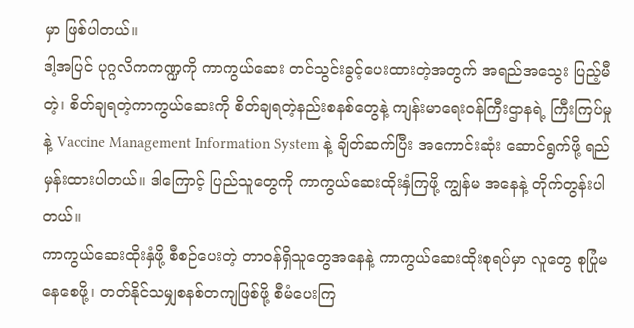မှာ ဖြစ်ပါတယ်။
ဒါ့အပြင် ပုဂ္ဂလိကကဏ္ဍကို ကာကွယ်ဆေး တင်သွင်းခွင့်ပေးထားတဲ့အတွက် အရည်အသွေး ပြည့်မီတဲ့၊ စိတ်ချရတဲ့ကာကွယ်ဆေးကို စိတ်ချရတဲ့နည်းစနစ်တွေနဲ့ ကျန်းမာရေးဝန်ကြီးဌာနရဲ့ ကြီးကြပ်မှုနဲ့ Vaccine Management Information System နဲ့ ချိတ်ဆက်ပြီး အကောင်းဆုံး ဆောင်ရွက်ဖို့ ရည်မှန်းထားပါတယ်။ ဒါကြောင့် ပြည်သူတွေကို ကာကွယ်ဆေးထိုးနှံကြဖို့ ကျွန်မ အနေနဲ့ တိုက်တွန်းပါတယ်။
ကာကွယ်ဆေးထိုးနှံဖို့ စီစဉ်ပေးတဲ့ တာဝန်ရှိသူတွေအနေနဲ့ ကာကွယ်ဆေးထိုးစုရပ်မှာ လူတွေ စုပြုံမနေစေဖို့၊ တတ်နိုင်သမျှစနစ်တကျဖြစ်ဖို့ စီမံပေးကြ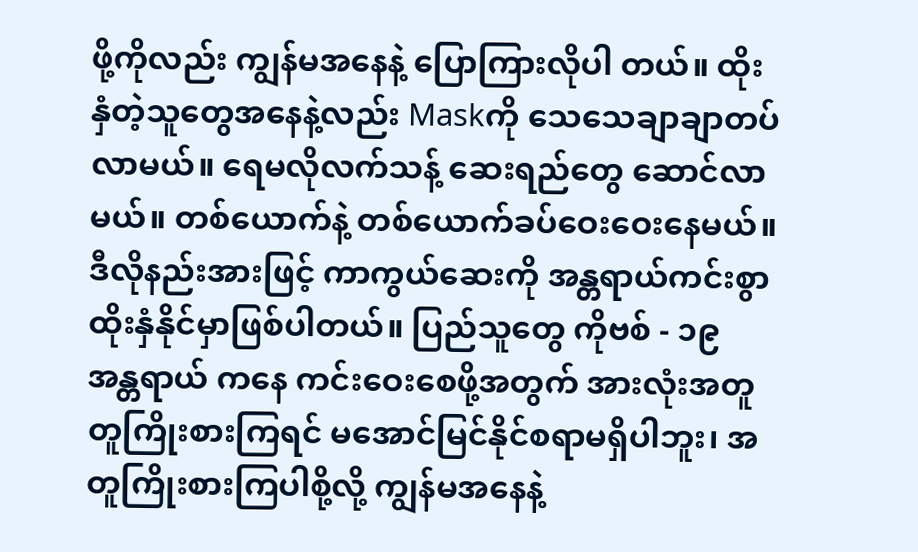ဖို့ကိုလည်း ကျွန်မအနေနဲ့ ပြောကြားလိုပါ တယ်။ ထိုးနှံတဲ့သူတွေအနေနဲ့လည်း Maskကို သေသေချာချာတပ်လာမယ်။ ရေမလိုလက်သန့် ဆေးရည်တွေ ဆောင်လာမယ်။ တစ်ယောက်နဲ့ တစ်ယောက်ခပ်ဝေးဝေးနေမယ်။ ဒီလိုနည်းအားဖြင့် ကာကွယ်ဆေးကို အန္တရာယ်ကင်းစွာ ထိုးနှံနိုင်မှာဖြစ်ပါတယ်။ ပြည်သူတွေ ကိုဗစ် - ၁၉ အန္တရာယ် ကနေ ကင်းဝေးစေဖို့အတွက် အားလုံးအတူတူကြိုးစားကြရင် မအောင်မြင်နိုင်စရာမရှိပါဘူး၊ အတူကြိုးစားကြပါစို့လို့ ကျွန်မအနေနဲ့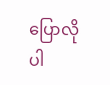ပြောလိုပါ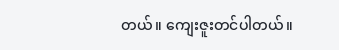တယ်။ ကျေးဇူးတင်ပါတယ်။